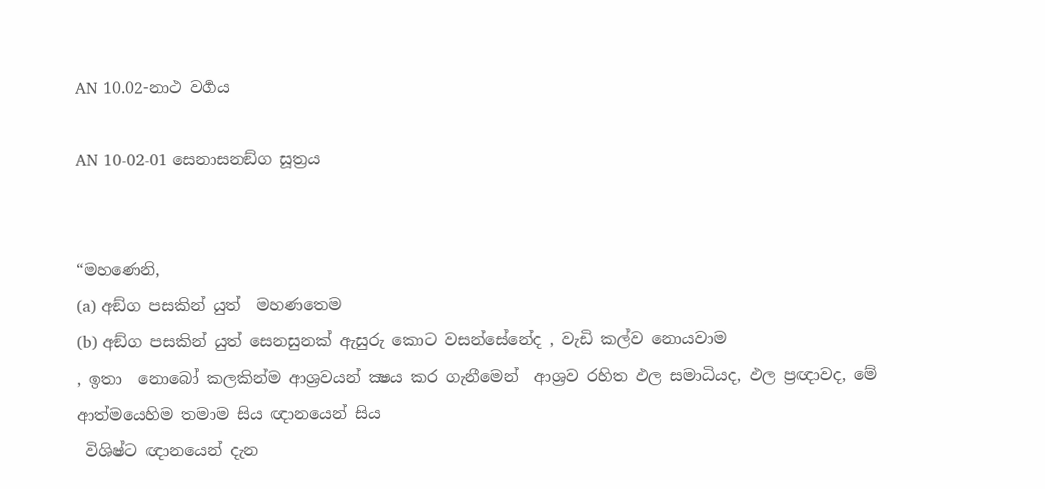AN 10.02-නාථ වර්‍ගය

AN 10-02-01 සෙනාසනඞ්ග සූත්‍රය


“මහණෙනි,
(a) අඞ්ග පසකින් යුත්  මහණතෙම
(b) අඞ්ග පසකින් යුත් සෙනසුනක් ඇසුරු කොට වසන්සේනේද , වැඩි කල්ව නොයවාම
, ඉතා  නොබෝ කලකින්ම ආශ්‍රවයන් ක්‍ෂය කර ගැනීමෙන්  ආශ්‍රව රහිත ඵල සමාධියද, ඵල ප්‍රඥාවද, මේ ආත්මයෙහිම තමාම සිය ඥානයෙන් සිය
 විශිෂ්ට ඥානයෙන් දැන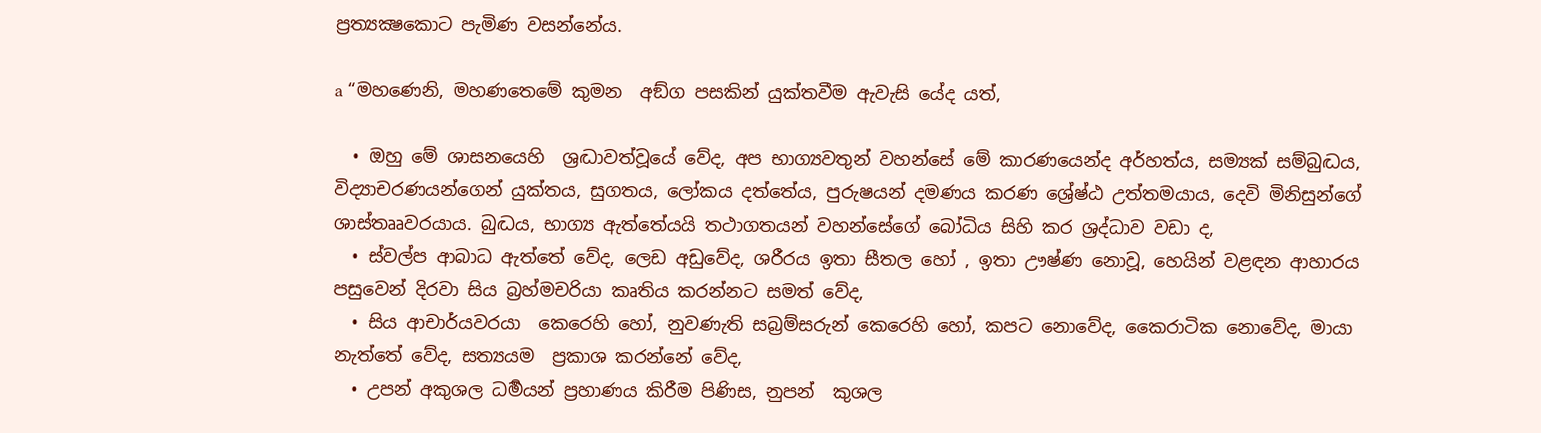ප්‍රත්‍යක්‍ෂකොට පැමිණ වසන්නේය.

a “මහණෙනි, මහණතෙමේ කුමන  අඞ්ග පසකින් යුක්තවීම ඇවැසි යේද යත්,

  • ඔහු මේ ශාසනයෙහි  ශ්‍රද්‍ධාවත්වූයේ වේද, අප භාග්‍යවතුන් වහන්සේ මේ කාරණයෙන්ද අර්හත්ය, සම්‍යක් සම්බුද්‍ධය, විද්‍යාචරණයන්ගෙන් යුක්තය, සුගතය, ලෝකය දත්තේය, පුරුෂයන් දමණය කරණ ශ්‍රේෂ්ඨ උත්තමයාය, දෙවි මිනිසුන්ගේ ශාස්තෲවරයාය. බුද්‍ධය, භාග්‍ය ඇත්තේයයි තථාගතයන් වහන්සේගේ බෝධිය සිහි කර ශ්‍රද්ධාව වඩා ද,
  • ස්වල්ප ආබාධ ඇත්තේ වේද, ලෙඩ අඩුවේද, ශරීරය ඉතා සීතල හෝ , ඉතා ඌෂ්ණ නොවූ, හෙයින් වළඳන ආහාරය පසුවෙන් දිරවා සිය බ්‍රහ්මචරියා කෘතිය කරන්නට සමත් වේද,
  • සිය ආචාර්යවරයා  කෙරෙහි හෝ, නුවණැති සබ්‍රම්සරුන් කෙරෙහි හෝ, කපට නොවේද, කෛරාටික නොවේද, මායා නැත්තේ වේද, සත්‍යයම  ප්‍රකාශ කරන්නේ වේද,
  • උපන් අකුශල ධර්‍මයන් ප්‍රහාණය කිරීම පිණිස, නුපන්  කුශල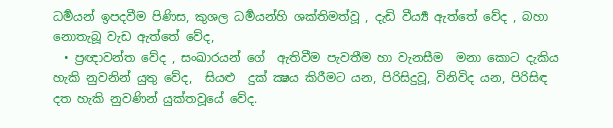ධර්‍මයන් ඉපදවීම පිණිස, කුශල ධර්‍මයන්හි ශක්තිමත්වූ , දැඩි වීර්‍ය්‍ය ඇත්තේ වේද , බහා නොතැබූ වැඩ ඇත්තේ වේද,
  • ප්‍රඥාවන්ත වේද , සංඛාරයන් ගේ  ඇතිවීම පැවතීම හා වැනසීම  මනා කොට දැකිය හැකි නුවනින් යුතු වේද,  සියළු  දුක් ක්‍ෂය කිරීමට යන, පිරිසිදුවූ, විනිවිද යන, පිරිසිඳ දත හැකි නුවණින් යුක්තවූයේ වේද.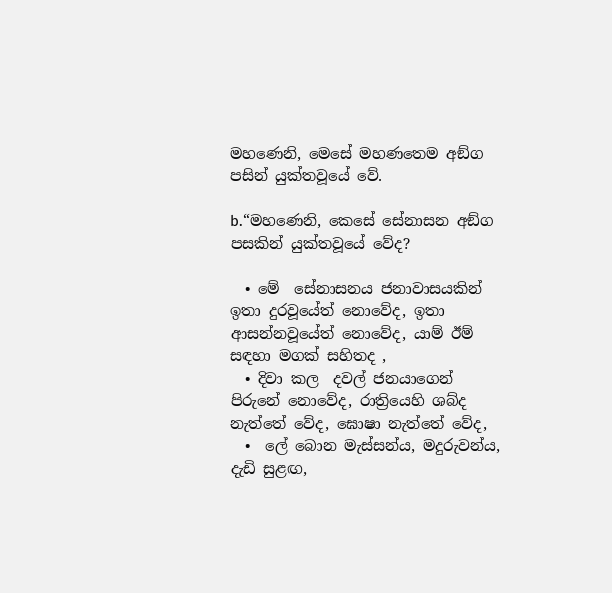මහණෙනි, මෙසේ මහණතෙම අඞ්ග පසින් යුක්තවූයේ වේ.

b.“මහණෙනි, කෙසේ සේනාසන අඞ්ග පසකින් යුක්තවූයේ වේද?

  • මේ  සේනාසනය ජනාවාසයකින් ඉතා දුරවූයේත් නොවේද, ඉතා ආසන්නවූයේත් නොවේද, යාම් ඊම් සඳහා මගක් සහිතද ,
  • දිවා කල  දවල් ජනයාගෙන් පිරුනේ නොවේද, රාත්‍රියෙහි ශබ්ද නැත්තේ වේද, ඝොෂා නැත්තේ වේද,
  •  ලේ බොන මැස්සන්ය, මදුරුවන්ය, දැඩි සුළඟ,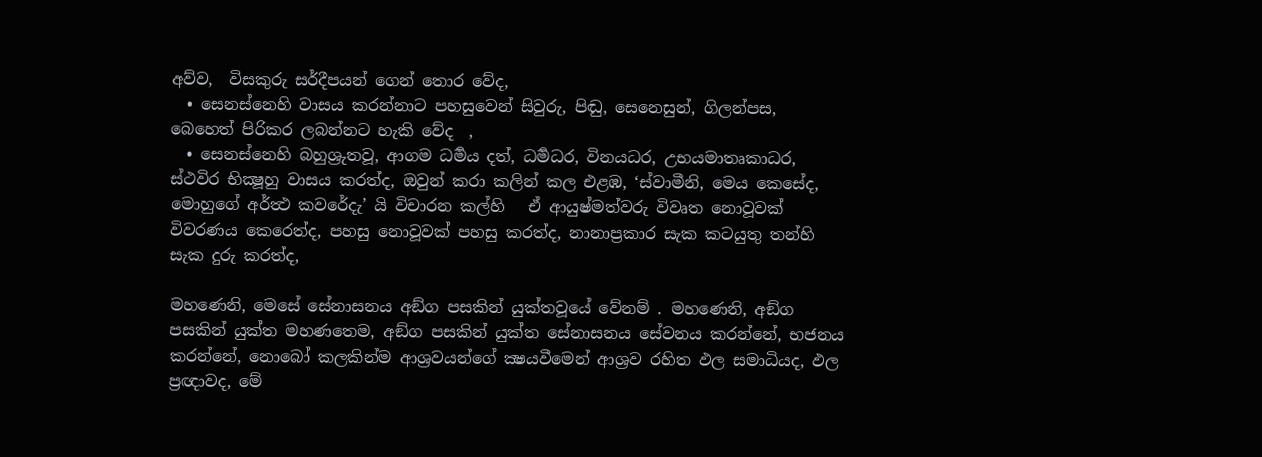අව්ව,  විසකුරු සර්දීපයන් ගෙන් තොර වේද,
  • සෙනස්නෙහි වාසය කරන්නාට පහසුවෙන් සිවුරු, පිඬු, සෙනෙසුන්, ගිලන්පස, බෙහෙත් පිරිකර ලබන්නට හැකි වේද  ,
  • සෙනස්නෙහි බහුශ්‍රුතවූ, ආගම ධර්‍මය දත්, ධර්‍මධර, විනයධර, උභයමාතෘකාධර, ස්ථවිර භික්‍ෂූහු වාසය කරත්ද, ඔවුන් කරා කලින් කල එළඹ, ‘ස්වාමීනි, මෙය කෙසේද, මොහුගේ අර්ත්‍ථ කවරේදැ’ යි විචාරන කල්හි   ඒ ආයුෂ්මත්වරු විවෘත නොවූවක් විවරණය කෙරෙත්ද, පහසු නොවූවක් පහසු කරත්ද, නානාප්‍රකාර සැක කටයුතු තන්හි සැක දුරු කරත්ද,

මහණෙනි, මෙසේ සේනාසනය අඞ්ග පසකින් යුක්තවූයේ වේනම් . මහණෙනි, අඞ්ග පසකින් යුක්ත මහණතෙම, අඞ්ග පසකින් යුක්ත සේනාසනය සේවනය කරන්නේ, භජනය කරන්නේ, නොබෝ කලකින්ම ආශ්‍රවයන්ගේ ක්‍ෂයවීමෙන් ආශ්‍රව රහිත ඵල සමාධියද, ඵල ප්‍රඥාවද, මේ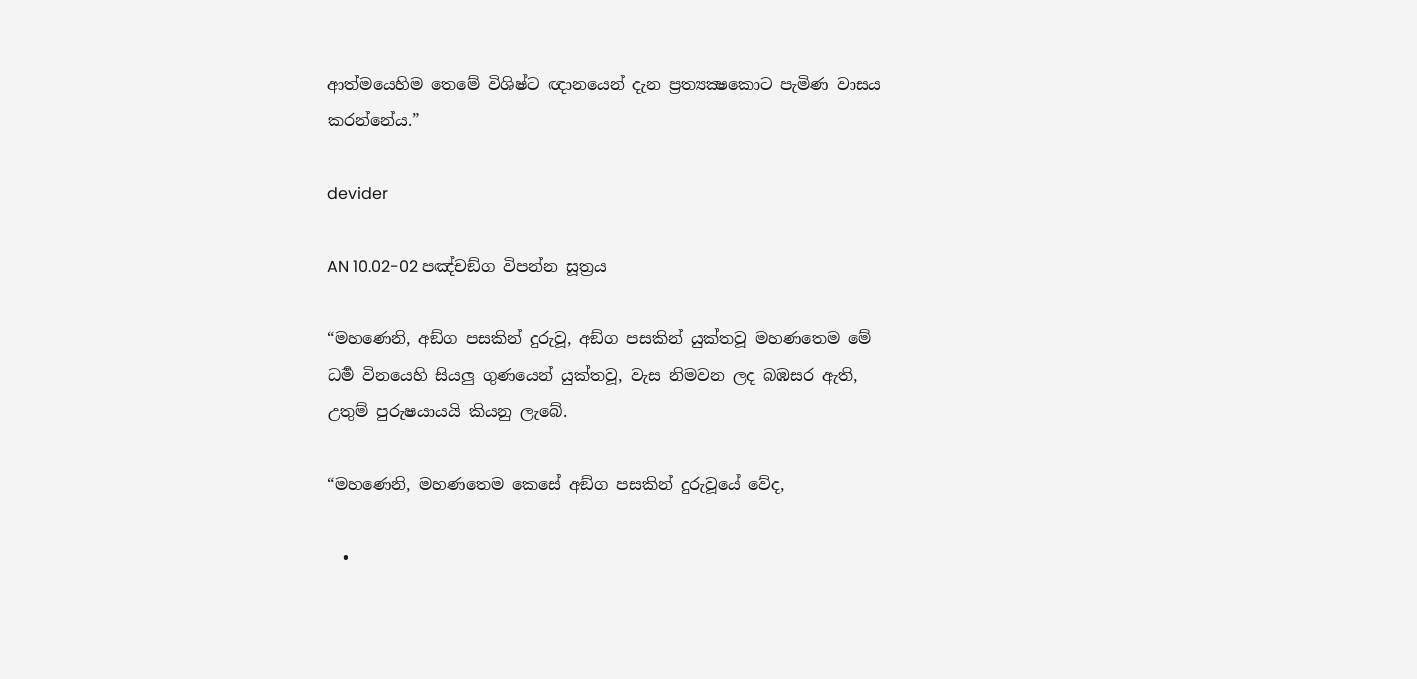ආත්මයෙහිම තෙමේ විශිෂ්ට ඥානයෙන් දැන ප්‍රත්‍යක්‍ෂකොට පැමිණ වාසය කරන්නේය.”

devider

AN 10.02-02 පඤ්චඞ්ග විපන්න සූත්‍රය

“මහණෙනි, අඞ්ග පසකින් දුරුවූ, අඞ්ග පසකින් යුක්තවූ මහණතෙම මේ ධර්‍ම විනයෙහි සියලු ගුණයෙන් යුක්තවූ, වැස නිමවන ලද බඹසර ඇති, උතුම් පුරුෂයායයි කියනු ලැබේ.

“මහණෙනි, මහණතෙම කෙසේ අඞ්ග පසකින් දුරුවූයේ වේද,

  •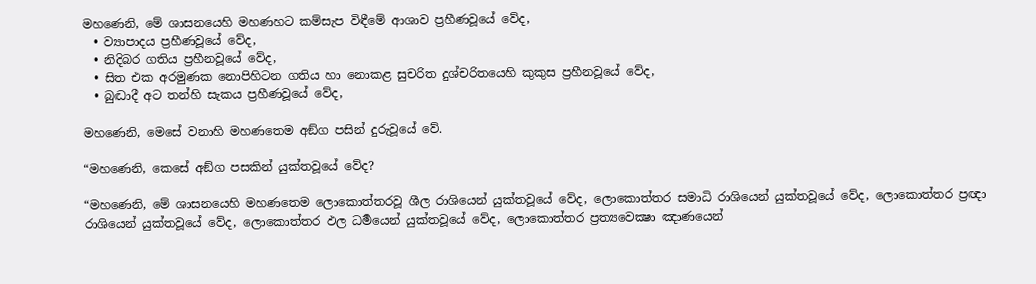මහණෙනි, මේ ශාසනයෙහි මහණහට කම්සැප විඳීමේ ආශාව ප්‍රහීණවූයේ වේද,
  • ව්‍යාපාදය ප්‍රහීණවූයේ වේද,
  • නිදිබර ගතිය ප්‍රහීනවූයේ වේද,
  • සිත එක අරමුණක නොපිහිටන ගතිය හා නොකළ සුචරිත දුශ්චරිතයෙහි කුකුස ප්‍රහීනවූයේ වේද,
  • බුද්‍ධාදී අට තන්හි සැකය ප්‍රහීණවූයේ වේද,

මහණෙනි, මෙසේ වනාහි මහණතෙම අඞ්ග පසින් දුරුවූයේ වේ.

“මහණෙනි, කෙසේ අඞ්ග පසකින් යුක්තවූයේ වේද?

“මහණෙනි, මේ ශාසනයෙහි මහණතෙම ලොකොත්තරවූ ශීල රාශියෙන් යුක්තවූයේ වේද, ලොකොත්තර සමාධි රාශියෙන් යුක්තවූයේ වේද, ලොකොත්තර ප්‍රඥා රාශියෙන් යුක්තවූයේ වේද, ලොකොත්තර ඵල ධර්‍මයෙන් යුක්තවූයේ වේද, ලොකොත්තර ප්‍රත්‍යවෙක්‍ෂා ඤාණයෙන්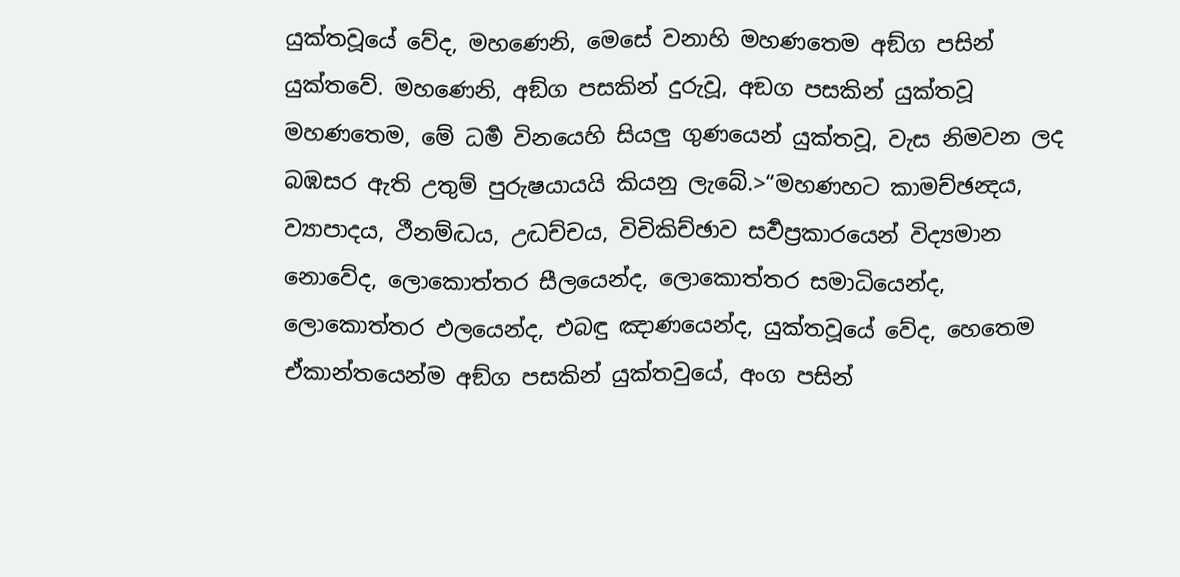යුක්තවූයේ වේද, මහණෙනි, මෙසේ වනාහි මහණතෙම අඞ්ග පසින් යුක්තවේ. මහණෙනි, අඞ්ග පසකින් දුරුවූ, අඞග පසකින් යුක්තවූ මහණතෙම, මේ ධර්‍ම විනයෙහි සියලු ගුණයෙන් යුක්තවූ, වැස නිමවන ලද බඹසර ඇති උතුම් පුරුෂයායයි කියනු ලැබේ.>“මහණහට කාමච්ඡන්‍දය, ව්‍යාපාදය, ථීනම්ද්‍ධය, උද්‍ධච්චය, විචිකිච්ඡාව සර්‍වප්‍රකාරයෙන් විද්‍යමාන නොවේද, ලොකොත්තර සීලයෙන්ද, ලොකොත්තර සමාධියෙන්ද, ලොකොත්තර ඵලයෙන්ද, එබඳු ඤාණයෙන්ද, යුක්තවූයේ වේද, හෙතෙම ඒකාන්තයෙන්ම අඞ්ග පසකින් යුක්තවුයේ, අංග පසින්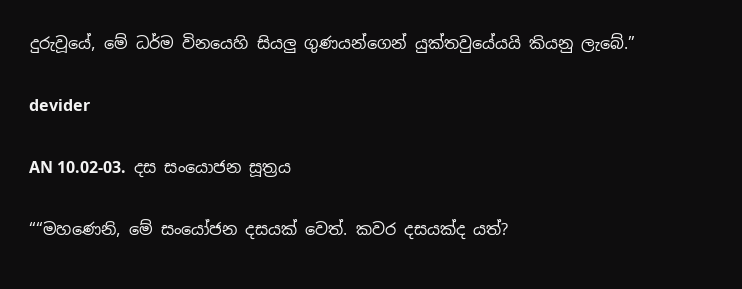දුරුවූයේ, මේ ධර්ම විනයෙහි සියලු ගුණයන්ගෙන් යුක්තවුයේයයි කියනු ලැබේ.”

devider

AN 10.02-03.  දස සංයොජන සූත්‍රය

““මහණෙනි, මේ සංයෝජන දසයක් වෙත්. කවර දසයක්ද යත්?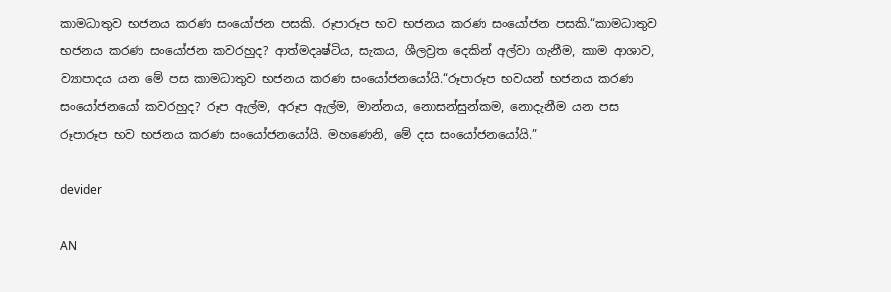කාමධාතුව භජනය කරණ සංයෝජන පසකි. රූපාරූප භව භජනය කරණ සංයෝජන පසකි.“කාමධාතුව භජනය කරණ සංයෝජන කවරහුද? ආත්මදෘෂ්ටිය, සැකය, ශීලව්‍රත දෙකින් අල්වා ගැනීම, කාම ආශාව, ව්‍යාපාදය යන මේ පස කාමධාතුව භජනය කරණ සංයෝජනයෝයි.“රූපාරූප භවයන් භජනය කරණ සංයෝජනයෝ කවරහුද? රූප ඇල්ම, අරූප ඇල්ම, මාන්නය, නොසන්සුන්කම, නොදැනීම යන පස රූපාරූප භව භජනය කරණ සංයෝජනයෝයි. මහණෙනි, මේ දස සංයෝජනයෝයි.”

devider

AN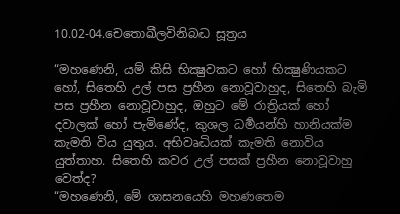10.02-04.චෙතොඛීලවිනිබද්‍ධ සූත්‍රය

“මහණෙනි, යම් කිසි භික්‍ෂුවකට හෝ භික්‍ෂුණියකට හෝ, සිතෙහි උල් පස ප්‍රහීන නොවූවාහුද, සිතෙහි බැමි පස ප්‍රහීන නොවූවාහුද, ඔහුට මේ රාත්‍රියක් හෝ දවාලක් හෝ පැමිණේද, කුශල ධර්‍මයන්හි හානියක්ම කැමති විය යුතුය. අභිවෘද්‍ධියක් කැමති නොවිය යුත්තාහ. සිතෙහි කවර උල් පසක් ප්‍රහීන නොවූවාහු වෙත්ද?
“මහණෙනි, මේ ශාසනයෙහි මහණතෙම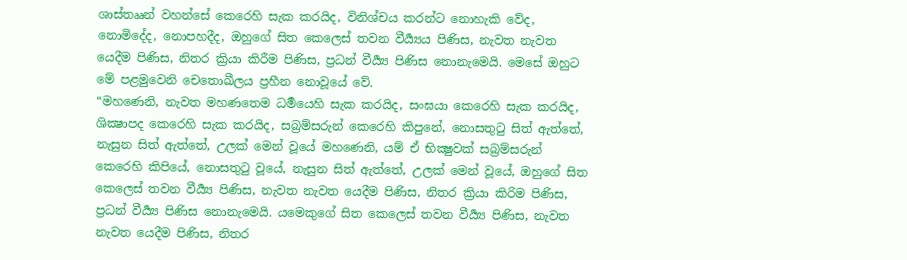ශාස්තෲන් වහන්සේ කෙරෙහි සැක කරයිද, විනිශ්චය කරන්ට නොහැකි වේද, නොමිදේද, නොපහදීද, ඔහුගේ සිත කෙලෙස් තවන වීර්‍ය්‍යය පිණිස, නැවත නැවත යෙදීම පිණිස, නිතර ක්‍රියා කිරීම පිණිස, ප්‍රධන් වීර්‍ය්‍ය පිණිස නොනැමෙයි. මෙසේ ඔහුට මේ පළමුවෙනි චෙතොඛීලය ප්‍රහීන නොවූයේ වේ.
“මහණෙනි, නැවත මහණතෙම ධර්‍මයෙහි සැක කරයිද, සංඝයා කෙරෙහි සැක කරයිද, ශික්‍ෂාපද කෙරෙහි සැක කරයිද, සබ්‍රම්සරුන් කෙරෙහි කිපුනේ, නොසතුටු සිත් ඇත්තේ, නැසුන සිත් ඇත්තේ, උලක් මෙන් වූයේ මහණෙනි, යම් ඒ භික්‍ෂුවක් සබ්‍රම්සරුන් කෙරෙහි කිපියේ, නොසතුටු වූයේ, නැසුන සිත් ඇත්තේ, උලක් මෙන් වූයේ, ඔහුගේ සිත කෙලෙස් තවන වීර්‍ය්‍ය පිණිස, නැවත නැවත යෙදීම පිණිස, නිතර ක්‍රියා කිරිම පිණිස, ප්‍රධන් වීර්‍ය්‍ය පිණිස නොනැමෙයි. යමෙකුගේ සිත කෙලෙස් තවන වීර්‍ය්‍ය පිණිස, නැවත නැවත යෙදීම පිණිස, නිතර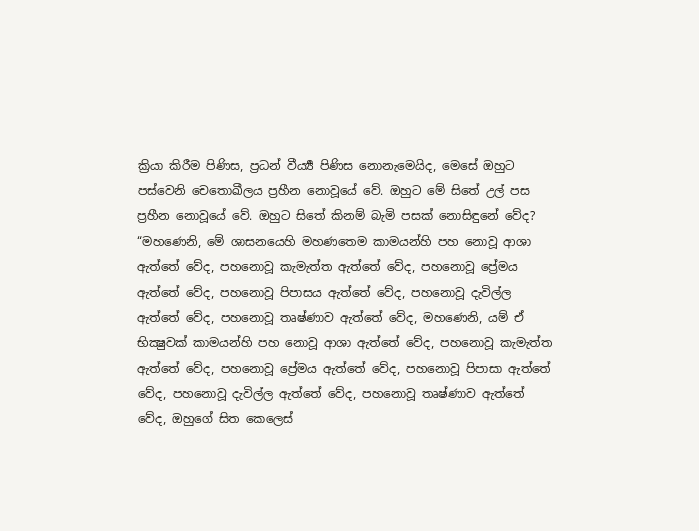ක්‍රියා කිරීම පිණිස, ප්‍රධන් වීර්‍ය්‍ය පිණිස නොනැමෙයිද, මෙසේ ඔහුට පස්වෙනි චෙතොඛීලය ප්‍රහීන නොවූයේ වේ. ඔහුට මේ සිතේ උල් පස ප්‍රහීන නොවූයේ වේ. ඔහුට සිතේ කිනම් බැමි පසක් නොසිඳුනේ වේද?
“මහණෙනි, මේ ශාසනයෙහි මහණතෙම කාමයන්හි පහ නොවූ ආශා ඇත්තේ වේද, පහනොවූ කැමැත්ත ඇත්තේ වේද, පහනොවූ ප්‍රේමය ඇත්තේ වේද, පහනොවූ පිපාසය ඇත්තේ වේද, පහනොවූ දැවිල්ල ඇත්තේ වේද, පහනොවූ තෘෂ්ණාව ඇත්තේ වේද, මහණෙනි, යම් ඒ භික්‍ෂුවක් කාමයන්හි පහ නොවූ ආශා ඇත්තේ වේද, පහනොවූ කැමැත්ත ඇත්තේ වේද, පහනොවූ ප්‍රේමය ඇත්තේ වේද, පහනොවූ පිපාසා ඇත්තේ වේද, පහනොවූ දැවිල්ල ඇත්තේ වේද, පහනොවූ තෘෂ්ණාව ඇත්තේ වේද, ඔහුගේ සිත කෙලෙස්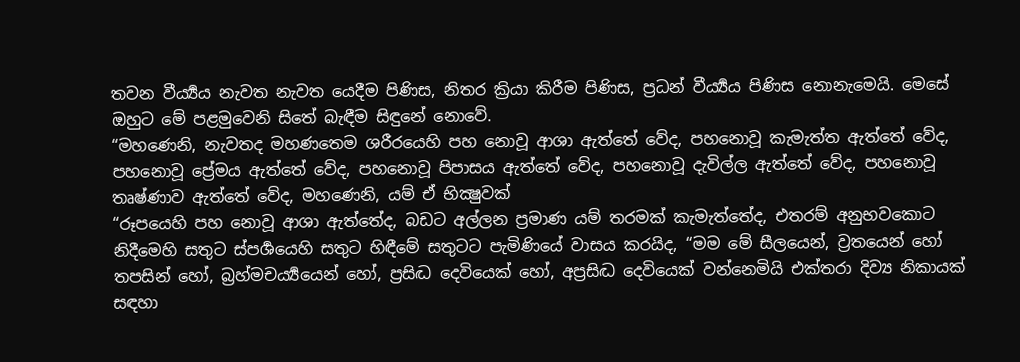තවන වීර්‍ය්‍යය නැවත නැවත යෙදීම පිණිස, නිතර ක්‍රියා කිරීම පිණිස, ප්‍රධන් වීර්‍ය්‍යය පිණිස නොනැමෙයි. මෙසේ ඔහුට මේ පළමුවෙනි සිතේ බැඳීම සිඳුනේ නොවේ.
“මහණෙනි, නැවතද මහණතෙම ශරීරයෙහි පහ නොවූ ආශා ඇත්තේ වේද, පහනොවූ කැමැත්ත ඇත්තේ වේද, පහනොවූ ප්‍රේමය ඇත්තේ වේද, පහනොවූ පිපාසය ඇත්තේ වේද, පහනොවූ දැවිල්ල ඇත්තේ වේද, පහනොවූ තෘෂ්ණාව ඇත්තේ වේද, මහණෙනි, යම් ඒ භික්‍ෂුවක්
“රූපයෙහි පහ නොවූ ආශා ඇත්තේද, බඩට අල්ලන ප්‍රමාණ යම් තරමක් කැමැත්තේද, එතරම් අනුභවකොට නිදීමෙහි සතුට ස්පර්‍ශයෙහි සතුට හිඳීමේ සතුටට පැමිණියේ වාසය කරයිද, “මම මේ සීලයෙන්, ව්‍රතයෙන් හෝ තපසින් හෝ, බ්‍රහ්මචර්‍ය්‍යයෙන් හෝ, ප්‍රසිද්‍ධ දෙවියෙක් හෝ, අප්‍රසිද්‍ධ දෙවියෙක් වන්නෙමියි එක්තරා දිව්‍ය නිකායක් සඳහා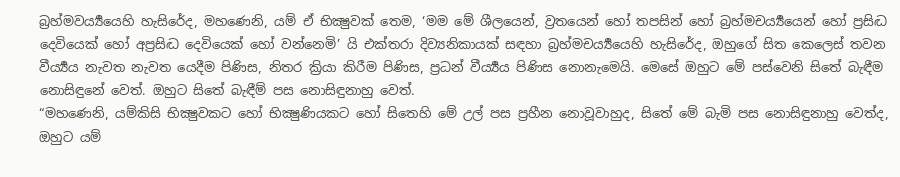බ්‍රහ්මවර්‍ය්‍යයෙහි හැසිරේද, මහණෙනි, යම් ඒ භික්‍ෂුවක් තෙම, ‘මම මේ ශීලයෙන්, ව්‍රතයෙන් හෝ තපසින් හෝ බ්‍රහ්මචර්‍ය්‍යයෙන් හෝ ප්‍රසිද්‍ධ දෙවියෙක් හෝ අප්‍රසිද්‍ධ දෙවියෙක් හෝ වන්නෙමි’ යි එක්තරා දිව්‍යනිකායක් සඳහා බ්‍රහ්මචර්‍ය්‍යයෙහි හැසිරේද, ඔහුගේ සිත කෙලෙස් තවන වීර්‍ය්‍යය නැවත නැවත යෙදීම පිණිස, නිතර ක්‍රියා කිරීම පිණිස, ප්‍රධන් වීර්‍ය්‍යය පිණිස නොනැමෙයි. මෙසේ ඔහුට මේ පස්වෙනි සිතේ බැඳීම නොසිඳුනේ වෙත්. ඔහුට සිතේ බැඳීම් පස නොසිඳුනාහු වෙත්.
“මහණෙනි, යම්කිසි භික්‍ෂුවකට හෝ භික්‍ෂුණියකට හෝ සිතෙහි මේ උල් පස ප්‍රහීන නොවූවාහුද, සිතේ මේ බැමි පස නොසිඳුනාහු වෙත්ද, ඔහුට යම්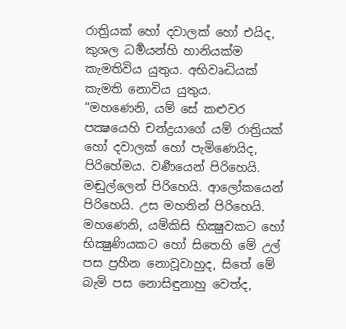රාත්‍රියක් හෝ දවාලක් හෝ එයිද, කුශල ධර්‍මයන්හි හානියක්ම කැමතිවිය යුතුය. අභිවෘද්‍ධියක් කැමති නොවිය යුතුය.
“මහණෙනි, යම් සේ කළුවර පක්‍ෂයෙහි චන්ද්‍රයාගේ යම් රාත්‍රියක් හෝ දවාලක් හෝ පැමිණෙයිද, පිරිහේමය. වර්‍ණයෙන් පිරිහෙයි. මඬුල්ලෙන් පිරිහෙයි. ආලෝකයෙන් පිරිහෙයි. උස මහතින් පිරිහෙයි. මහණෙනි, යම්කිසි භික්‍ෂුවකට හෝ භික්‍ෂුණියකට හෝ සිතෙහි මේ උල් පස ප්‍රහීන නොවූවාහුද, සිතේ මේ බැමි පස නොසිඳුනාහු වෙත්ද,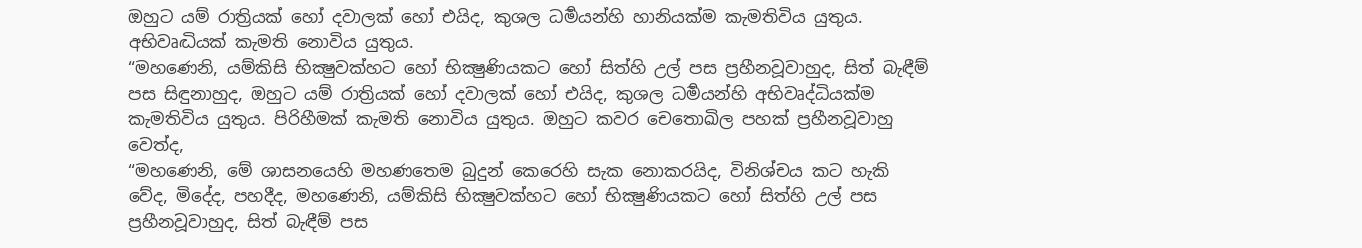ඔහුට යම් රාත්‍රියක් හෝ දවාලක් හෝ එයිද, කුශල ධර්‍මයන්හි හානියක්ම කැමතිවිය යුතුය. අභිවෘද්‍ධියක් කැමති නොවිය යුතුය.
“මහණෙනි, යම්කිසි භික්‍ෂුවක්හට හෝ භික්‍ෂුණියකට හෝ සිත්හි උල් පස ප්‍රහීනවූවාහුද, සිත් බැඳීම් පස සිඳුනාහුද, ඔහුට යම් රාත්‍රියක් හෝ දවාලක් හෝ එයිද, කුශල ධර්‍මයන්හි අභිවෘද්ධියක්ම කැමතිවිය යුතුය. පිරිහීමක් කැමති නොවිය යුතුය. ඔහුට කවර චෙතොඛිල පහක් ප්‍රහීනවූවාහු වෙත්ද,
“මහණෙනි, මේ ශාසනයෙහි මහණතෙම බුදුන් කෙරෙහි සැක නොකරයිද, විනිශ්චය කට හැකි වේද, මිදේද, පහදීද, මහණෙනි, යම්කිසි භික්‍ෂුවක්හට හෝ භික්‍ෂුණියකට හෝ සිත්හි උල් පස ප්‍රහීනවූවාහුද, සිත් බැඳීම් පස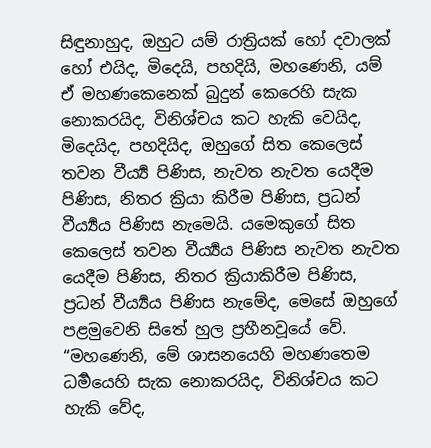සිඳුනාහුද, ඔහුට යම් රාත්‍රියක් හෝ දවාලක් හෝ එයිද, මිදෙයි, පහදියි, මහණෙනි, යම් ඒ මහණකෙනෙක් බුදුන් කෙරෙහි සැක නොකරයිද, විනිශ්චය කට හැකි වෙයිද, මිදෙයිද, පහදියිද, ඔහුගේ සිත කෙලෙස් තවන වීර්‍ය්‍ය පිණිස, නැවත නැවත යෙදීම පිණිස, නිතර ක්‍රියා කිරීම පිණිස, ප්‍රධන් වීර්‍ය්‍යය පිණිස නැමෙයි. යමෙකුගේ සිත කෙලෙස් තවන වීර්‍ය්‍යය පිණිස නැවත නැවත යෙදීම පිණිස, නිතර ක්‍රියාකිරීම පිණිස, ප්‍රධන් වීර්‍ය්‍යය පිණිස නැමේද, මෙසේ ඔහුගේ පළමුවෙනි සිතේ හුල ප්‍රහීනවූයේ වේ.
“මහණෙනි, මේ ශාසනයෙහි මහණතෙම ධර්‍මයෙහි සැක නොකරයිද, විනිශ්චය කට හැකි වේද,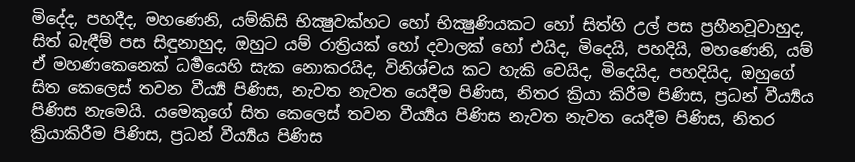මිදේද, පහදීද, මහණෙනි, යම්කිසි භික්‍ෂුවක්හට හෝ භික්‍ෂුණියකට හෝ සිත්හි උල් පස ප්‍රහීනවූවාහුද, සිත් බැඳීම් පස සිඳුනාහුද, ඔහුට යම් රාත්‍රියක් හෝ දවාලක් හෝ එයිද, මිදෙයි, පහදියි, මහණෙනි, යම් ඒ මහණකෙනෙක් ධර්‍මයෙහි සැක නොකරයිද, විනිශ්චය කට හැකි වෙයිද, මිදෙයිද, පහදියිද, ඔහුගේ සිත කෙලෙස් තවන වීර්‍ය්‍ය පිණිස, නැවත නැවත යෙදීම පිණිස, නිතර ක්‍රියා කිරීම පිණිස, ප්‍රධන් වීර්‍ය්‍යය පිණිස නැමෙයි. යමෙකුගේ සිත කෙලෙස් තවන වීර්‍ය්‍යය පිණිස නැවත නැවත යෙදීම පිණිස, නිතර ක්‍රියාකිරීම පිණිස, ප්‍රධන් වීර්‍ය්‍යය පිණිස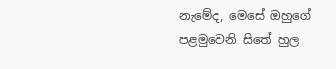නැමේද, මෙසේ ඔහුගේ පළමුවෙනි සිතේ හුල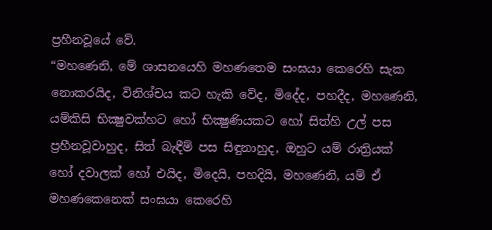ප්‍රහීනවූයේ වේ.
“මහණෙනි, මේ ශාසනයෙහි මහණතෙම සංඝයා කෙරෙහි සැක නොකරයිද, විනිශ්චය කට හැකි වේද, මිදේද, පහදීද, මහණෙනි, යම්කිසි භික්‍ෂුවක්හට හෝ භික්‍ෂුණියකට හෝ සිත්හි උල් පස ප්‍රහීනවූවාහුද, සිත් බැඳීම් පස සිඳුනාහුද, ඔහුට යම් රාත්‍රියක් හෝ දවාලක් හෝ එයිද, මිදෙයි, පහදියි, මහණෙනි, යම් ඒ මහණකෙනෙක් සංඝයා කෙරෙහි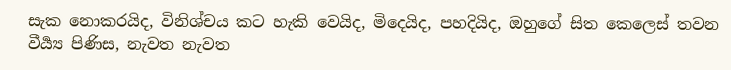සැක නොකරයිද, විනිශ්චය කට හැකි වෙයිද, මිදෙයිද, පහදියිද, ඔහුගේ සිත කෙලෙස් තවන වීර්‍ය්‍ය පිණිස, නැවත නැවත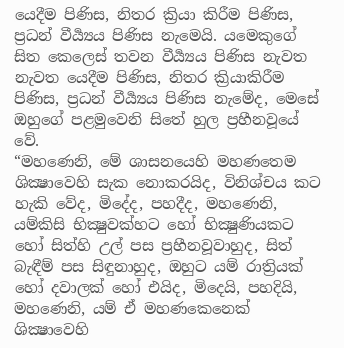යෙදීම පිණිස, නිතර ක්‍රියා කිරීම පිණිස, ප්‍රධන් වීර්‍ය්‍යය පිණිස නැමෙයි. යමෙකුගේ සිත කෙලෙස් තවන වීර්‍ය්‍යය පිණිස නැවත නැවත යෙදීම පිණිස, නිතර ක්‍රියාකිරීම පිණිස, ප්‍රධන් වීර්‍ය්‍යය පිණිස නැමේද, මෙසේ ඔහුගේ පළමුවෙනි සිතේ හුල ප්‍රහීනවූයේ වේ.
“මහණෙනි, මේ ශාසනයෙහි මහණතෙම ශික්‍ෂාවෙහි සැක නොකරයිද, විනිශ්චය කට හැකි වේද, මිදේද, පහදීද, මහණෙනි, යම්කිසි භික්‍ෂුවක්හට හෝ භික්‍ෂුණියකට හෝ සිත්හි උල් පස ප්‍රහීනවූවාහුද, සිත් බැඳීම් පස සිඳුනාහුද, ඔහුට යම් රාත්‍රියක් හෝ දවාලක් හෝ එයිද, මිදෙයි, පහදියි, මහණෙනි, යම් ඒ මහණකෙනෙක් ශික්‍ෂාවෙහි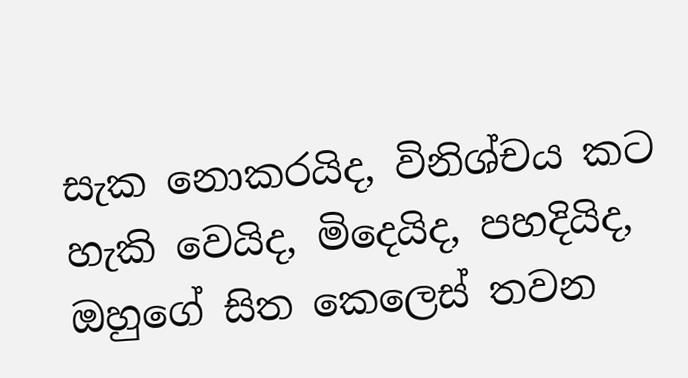සැක නොකරයිද, විනිශ්චය කට හැකි වෙයිද, මිදෙයිද, පහදියිද, ඔහුගේ සිත කෙලෙස් තවන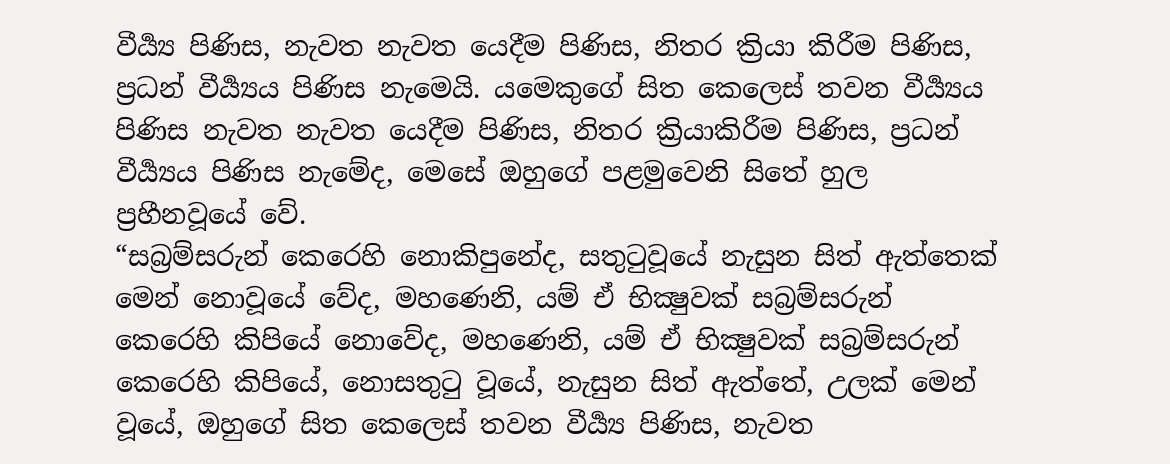වීර්‍ය්‍ය පිණිස, නැවත නැවත යෙදීම පිණිස, නිතර ක්‍රියා කිරීම පිණිස, ප්‍රධන් වීර්‍ය්‍යය පිණිස නැමෙයි. යමෙකුගේ සිත කෙලෙස් තවන වීර්‍ය්‍යය පිණිස නැවත නැවත යෙදීම පිණිස, නිතර ක්‍රියාකිරීම පිණිස, ප්‍රධන් වීර්‍ය්‍යය පිණිස නැමේද, මෙසේ ඔහුගේ පළමුවෙනි සිතේ හුල ප්‍රහීනවූයේ වේ.
“සබ්‍රම්සරුන් කෙරෙහි නොකිපුනේද, සතුටුවූයේ නැසුන සිත් ඇත්තෙක් මෙන් නොවූයේ වේද, මහණෙනි, යම් ඒ භික්‍ෂුවක් සබ්‍රම්සරුන් කෙරෙහි කිපියේ නොවේද, මහණෙනි, යම් ඒ භික්‍ෂුවක් සබ්‍රම්සරුන් කෙරෙහි කිපියේ, නොසතුටු වූයේ, නැසුන සිත් ඇත්තේ, උලක් මෙන් වූයේ, ඔහුගේ සිත කෙලෙස් තවන වීර්‍ය්‍ය පිණිස, නැවත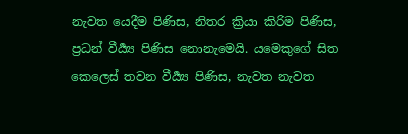නැවත යෙදීම පිණිස, නිතර ක්‍රියා කිරිම පිණිස, ප්‍රධන් වීර්‍ය්‍ය පිණිස නොනැමෙයි. යමෙකුගේ සිත කෙලෙස් තවන වීර්‍ය්‍ය පිණිස, නැවත නැවත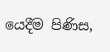යෙදීම පිණිස,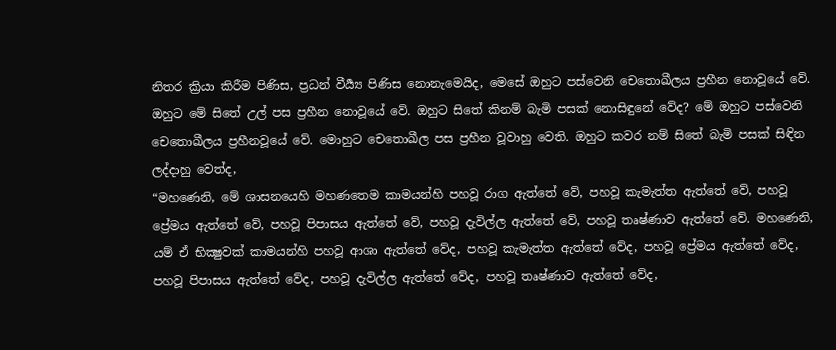නිතර ක්‍රියා කිරීම පිණිස, ප්‍රධන් වීර්‍ය්‍ය පිණිස නොනැමෙයිද, මෙසේ ඔහුට පස්වෙනි චෙතොඛීලය ප්‍රහීන නොවූයේ වේ. ඔහුට මේ සිතේ උල් පස ප්‍රහීන නොවූයේ වේ. ඔහුට සිතේ කිනම් බැමි පසක් නොසිඳුනේ වේද? මේ ඔහුට පස්වෙනි චෙතොඛීලය ප්‍රහීනවූයේ වේ. මොහුට චෙතොඛීල පස ප්‍රහීන වූවාහු වෙති. ඔහුට කවර නම් සිතේ බැමි පසක් සිඳින ලද්දාහු වෙත්ද,
“මහණෙනි, මේ ශාසනයෙහි මහණතෙම කාමයන්හි පහවූ රාග ඇත්තේ වේ, පහවූ කැමැත්ත ඇත්තේ වේ, පහවූ ප්‍රේමය ඇත්තේ වේ, පහවූ පිපාසය ඇත්තේ වේ, පහවූ දැවිල්ල ඇත්තේ වේ, පහවූ තෘෂ්ණාව ඇත්තේ වේ. මහණෙනි, යම් ඒ භික්‍ෂුවක් කාමයන්හි පහවූ ආශා ඇත්තේ වේද, පහවූ කැමැත්ත ඇත්තේ වේද, පහවූ ප්‍රේමය ඇත්තේ වේද, පහවූ පිපාසය ඇත්තේ වේද, පහවූ දැවිල්ල ඇත්තේ වේද, පහවූ තෘෂ්ණාව ඇත්තේ වේද,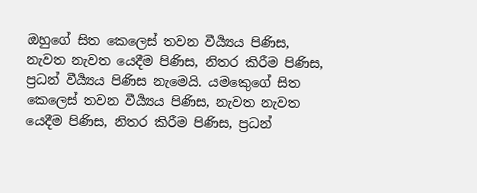ඔහුගේ සිත කෙලෙස් තවන වීර්‍ය්‍යය පිණිස, නැවත නැවත යෙදීම පිණිස, නිතර කිරීම පිණිස, ප්‍රධන් වීර්‍ය්‍යය පිණිස නැමෙයි. යමකෙුගේ සිත කෙලෙස් තවන වීර්‍ය්‍යය පිණිස, නැවත නැවත යෙදීම පිණිස, නිතර කිරීම පිණිස, ප්‍රධන්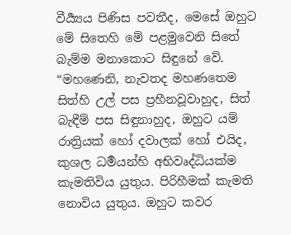වීර්‍ය්‍යය පිණිස පවතීද, මෙසේ ඔහුට මේ සිතෙහි මේ පළමුවෙනි සිතේ බැම්ම මනාකොට සිඳුනේ වේ.
“මහණෙනි, නැවතද මහණතෙම සිත්හි උල් පස ප්‍රහීනවූවාහුද, සිත් බැඳීම් පස සිඳුනාහුද, ඔහුට යම් රාත්‍රියක් හෝ දවාලක් හෝ එයිද, කුශල ධර්‍මයන්හි අභිවෘද්ධියක්ම කැමතිවිය යුතුය. පිරිහීමක් කැමති නොවිය යුතුය. ඔහුට කවර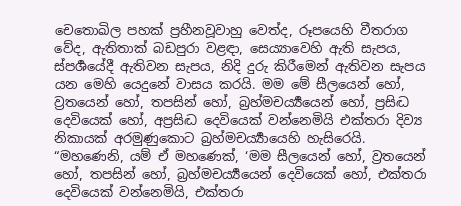චෙතොඛිල පහක් ප්‍රහීනවූවාහු වෙත්ද, රූපයෙහි වීතරාග වේද, ඇතිතාක් බඩපුරා වළඳා, සෙය්‍යාවෙහි ඇති සැපය, ස්පර්‍ශයේදී ඇතිවන සැපය, නිදි දුරු කිරීමෙන් ඇතිවන සැපය යන මෙහි යෙදුනේ වාසය කරයි. මම මේ සීලයෙන් හෝ, ව්‍රතයෙන් හෝ, තපසින් හෝ, බ්‍රහ්මචර්‍ය්‍යයෙන් හෝ, ප්‍රසිද්‍ධ දෙවියෙක් හෝ, අප්‍රසිද්‍ධ දෙවියෙක් වන්නෙමියි එක්තරා දිව්‍ය නිකායක් අරමුණුකොට බ්‍රහ්මචර්‍ය්‍යායෙහි හැසිරෙයි.
“මහණෙනි, යම් ඒ මහණෙක්, ‘මම සීලයෙන් හෝ, ව්‍රතයෙන් හෝ, තපසින් හෝ, බ්‍රහ්මචර්‍ය්‍යයෙන් දෙවියෙක් හෝ, එක්තරා දෙවියෙක් වන්නෙමියි, එක්තරා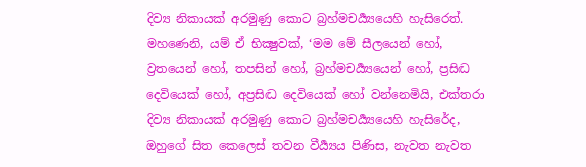දිව්‍ය නිකායක් අරමුණු කොට බ්‍රහ්මචර්‍ය්‍යයෙහි හැසිරෙත්. මහණෙනි, යම් ඒ භික්‍ෂුවක්, ‘මම මේ සීලයෙන් හෝ, ව්‍රතයෙන් හෝ, තපසින් හෝ, බ්‍රහ්මචර්‍ය්‍යයෙන් හෝ, ප්‍රසිද්‍ධ දෙවියෙක් හෝ, අප්‍රසිද්‍ධ දෙවියෙක් හෝ වන්නෙමියි, එක්තරා දිව්‍ය නිකායක් අරමුණු කොට බ්‍රහ්මචර්‍ය්‍යයෙහි හැසිරේද, ඔහුගේ සිත කෙලෙස් තවන වීර්‍ය්‍යය පිණිස, නැවත නැවත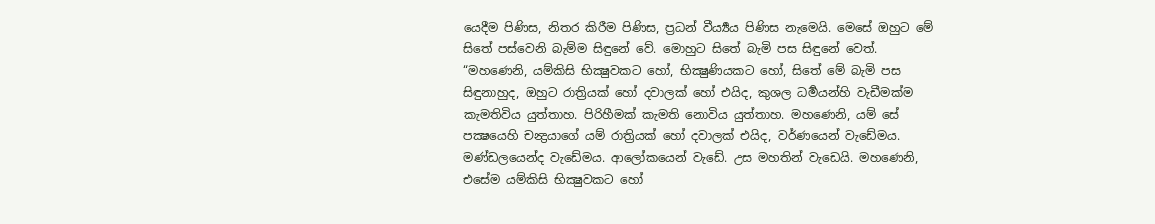යෙදීම පිණිස, නිතර කිරීම පිණිස, ප්‍රධන් වීර්‍ය්‍යය පිණිස නැමෙයි. මෙසේ ඔහුට මේ සිතේ පස්වෙනි බැම්ම සිඳුනේ වේ. මොහුට සිතේ බැමි පස සිඳුනේ වෙත්.
“මහණෙනි, යම්කිසි භික්‍ෂුවකට හෝ, භික්‍ෂුණියකට හෝ, සිතේ මේ බැමි පස සිඳුනාහුද, ඔහුට රාත්‍රියක් හෝ දවාලක් හෝ එයිද, කුශල ධර්‍මයන්හි වැඩීමක්ම කැමතිවිය යුත්තාහ. පිරිහීමක් කැමති නොවිය යුත්තාහ. මහණෙනි, යම් සේ පක්‍ෂයෙහි චන්‍ද්‍රයාගේ යම් රාත්‍රියක් හෝ දවාලක් එයිද, වර්ණයෙන් වැඩේමය. මණ්ඩලයෙන්ද වැඩේමය. ආලෝකයෙන් වැඩේ. උස මහතින් වැඩෙයි. මහණෙනි, එසේම යම්කිසි භික්‍ෂුවකට හෝ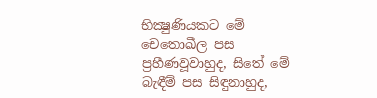භික්‍ෂුණියකට මේ චෙතොඛීල පස ප්‍රහීණවූවාහුද, සිතේ මේ බැඳීම් පස සිඳුනාහුද,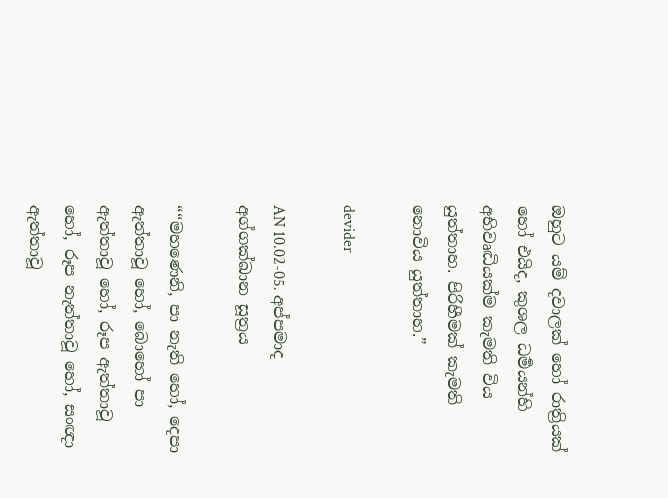ඔහුට යම් දවාලක් හෝ රාත්‍රියක් හෝ එයිද, කුශල ධර්‍මයන්හි අභිවෘද්‍ධියක්ම කැමති විය යුත්තාහ. පිරිහීමක් කැමති නොවිය යුත්තාහ.”

devider

AN 10.02-05. අප්පමාද අග්ගක්ඛාන සූත්‍රය

““මහණෙනි, පා නැති හෝ, දෙපා ඇත්තාවූ හෝ, බොහෝ පා ඇත්තාවූ හෝ, රූප ඇත්තාවූ හෝ, රූප නැත්තාවූ හෝ, සංඥා ඇත්තාවූ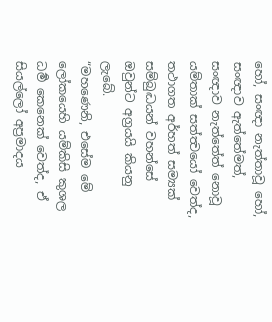හෝ, සංඥා නැත්තාවූ හෝ, සංඥාව ඇත්තේමත්, සංඥාව නැත්තේත් නොවූ යම්තාක් සත්ත්‍වයෝ වෙත්ද, තථාගත අර්හත් සම්‍යක් සම්බුද්‍ධයන් වහන්සේ ඔවුන්ට අග්‍රයයි කියනු ලැබේ.
“මහණෙනි, එසේම මේ ලෝකයෙහි යම්කිසි කුශල ධර්‍ම කෙනෙක් වෙත්ද, ඒ සියල්ලෝ අප්‍රමාදය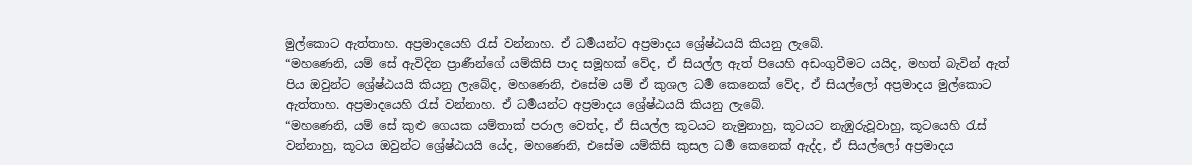මුල්කොට ඇත්තාහ. අප්‍රමාදයෙහි රැස් වන්නාහ. ඒ ධර්‍මයන්ට අප්‍රමාදය ශ්‍රේෂ්ඨයයි කියනු ලැබේ.
“මහණෙනි, යම් සේ ඇවිදින ප්‍රාණීන්ගේ යම්කිසි පාද සමූහක් වේද, ඒ සියල්ල ඇත් පියෙහි අඩංගුවීමට යයිද, මහත් බැවින් ඇත් පිය ඔවුන්ට ශ්‍රේෂ්ඨයයි කියනු ලැබේද, මහණෙනි, එසේම යම් ඒ කුශල ධර්‍ම කෙනෙක් වේද, ඒ සියල්ලෝ අප්‍රමාදය මුල්කොට ඇත්තාහ. අප්‍රමාදයෙහි රැස් වන්නාහ. ඒ ධර්‍මයන්ට අප්‍රමාදය ශ්‍රේෂ්ඨයයි කියනු ලැබේ.
“මහණෙනි, යම් සේ කුළු ගෙයක යම්තාක් පරාල වෙත්ද, ඒ සියල්ල කූටයට නැමුනාහු, කූටයට නැඹුරුවූවාහු, කූටයෙහි රැස් වන්නාහු, කූටය ඔවුන්ට ශ්‍රේෂ්ඨයයි යේද, මහණෙනි, එසේම යම්කිසි කුසල ධර්‍ම කෙනෙක් ඇද්ද, ඒ සියල්ලෝ අප්‍රමාදය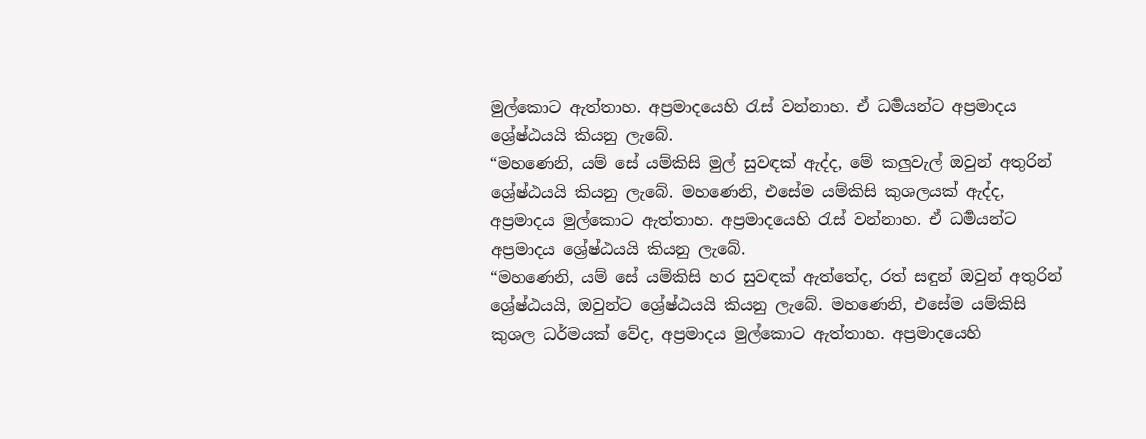මුල්කොට ඇත්තාහ. අප්‍රමාදයෙහි රැස් වන්නාහ. ඒ ධර්‍මයන්ට අප්‍රමාදය ශ්‍රේෂ්ඨයයි කියනු ලැබේ.
“මහණෙනි, යම් සේ යම්කිසි මුල් සුවඳක් ඇද්ද, මේ කලුවැල් ඔවුන් අතුරින් ශ්‍රේෂ්ඨයයි කියනු ලැබේ. මහණෙනි, එසේම යම්කිසි කුශලයක් ඇද්ද, අප්‍රමාදය මුල්කොට ඇත්තාහ. අප්‍රමාදයෙහි රැස් වන්නාහ. ඒ ධර්‍මයන්ට අප්‍රමාදය ශ්‍රේෂ්ඨයයි කියනු ලැබේ.
“මහණෙනි, යම් සේ යම්කිසි හර සුවඳක් ඇත්තේද, රත් සඳුන් ඔවුන් අතුරින් ශ්‍රේෂ්ඨයයි, ඔවුන්ට ශ්‍රේෂ්ඨයයි කියනු ලැබේ. මහණෙනි, එසේම යම්කිසි කුශල ධර්මයක් වේද, අප්‍රමාදය මුල්කොට ඇත්තාහ. අප්‍රමාදයෙහි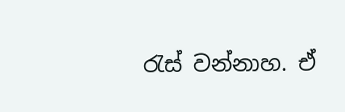රැස් වන්නාහ. ඒ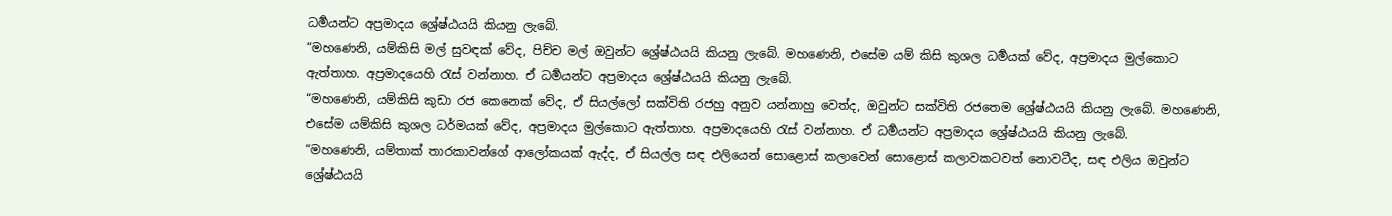ධර්‍මයන්ට අප්‍රමාදය ශ්‍රේෂ්ඨයයි කියනු ලැබේ.
“මහණෙනි, යම්කිසි මල් සුවඳක් වේද, පිච්ච මල් ඔවුන්ට ශ්‍රේෂ්ඨයයි කියනු ලැබේ. මහණෙනි, එසේම යම් කිසි කුශල ධර්‍මයක් වේද, අප්‍රමාදය මුල්කොට ඇත්තාහ. අප්‍රමාදයෙහි රැස් වන්නාහ. ඒ ධර්‍මයන්ට අප්‍රමාදය ශ්‍රේෂ්ඨයයි කියනු ලැබේ.
“මහණෙනි, යම්කිසි කුඩා රජ කෙනෙක් වේද, ඒ සියල්ලෝ සක්විති රජහු අනුව යන්නාහු වෙත්ද, ඔවුන්ට සක්විති රජතෙම ශ්‍රේෂ්ඨයයි කියනු ලැබේ. මහණෙනි, එසේම යම්කිසි කුශල ධර්මයක් වේද, අප්‍රමාදය මුල්කොට ඇත්තාහ. අප්‍රමාදයෙහි රැස් වන්නාහ. ඒ ධර්‍මයන්ට අප්‍රමාදය ශ්‍රේෂ්ඨයයි කියනු ලැබේ.
“මහණෙනි, යම්තාක් තාරකාවන්ගේ ආලෝකයක් ඇද්ද, ඒ සියල්ල සඳ එලියෙන් සොළොස් කලාවෙන් සොළොස් කලාවකටවත් නොවටීද, සඳ එලිය ඔවුන්ට ශ්‍රේෂ්ඨයයි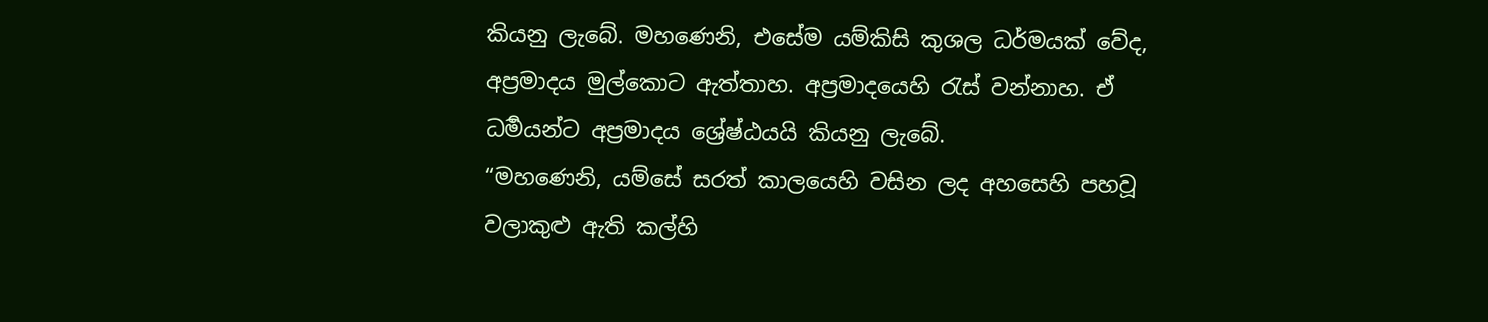කියනු ලැබේ. මහණෙනි, එසේම යම්කිසි කුශල ධර්මයක් වේද, අප්‍රමාදය මුල්කොට ඇත්තාහ. අප්‍රමාදයෙහි රැස් වන්නාහ. ඒ ධර්‍මයන්ට අප්‍රමාදය ශ්‍රේෂ්ඨයයි කියනු ලැබේ.
“මහණෙනි, යම්සේ සරත් කාලයෙහි වසින ලද අහසෙහි පහවූ වලාකුළු ඇති කල්හි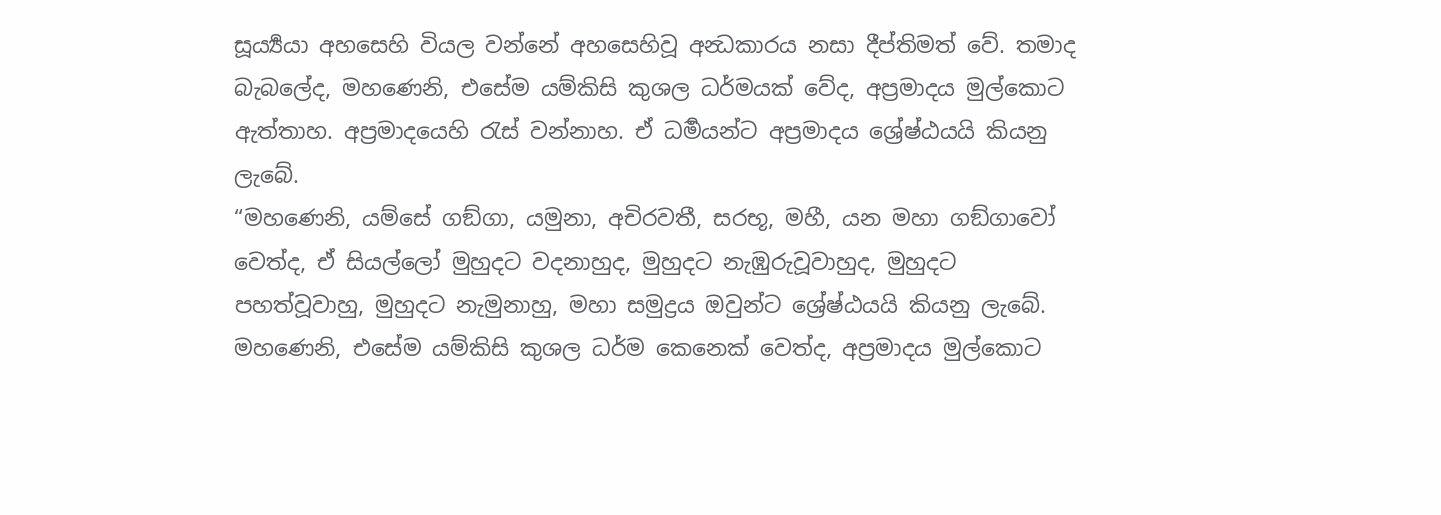සූර්‍ය්‍යයා අහසෙහි වියල වන්නේ අහසෙහිවූ අන්‍ධකාරය නසා දීප්තිමත් වේ. තමාද බැබලේද, මහණෙනි, එසේම යම්කිසි කුශල ධර්මයක් වේද, අප්‍රමාදය මුල්කොට ඇත්තාහ. අප්‍රමාදයෙහි රැස් වන්නාහ. ඒ ධර්‍මයන්ට අප්‍රමාදය ශ්‍රේෂ්ඨයයි කියනු ලැබේ.
“මහණෙනි, යම්සේ ගඞ්ගා, යමුනා, අචිරවතී, සරභූ, මහී, යන මහා ගඞ්ගාවෝ වෙත්ද, ඒ සියල්ලෝ මුහුදට වදනාහුද, මුහුදට නැඹුරුවූවාහුද, මුහුදට පහත්වූවාහු, මුහුදට නැමුනාහු, මහා සමුද්‍රය ඔවුන්ට ශ්‍රේෂ්ඨයයි කියනු ලැබේ. මහණෙනි, එසේම යම්කිසි කුශල ධර්ම කෙනෙක් වෙත්ද, අප්‍රමාදය මුල්කොට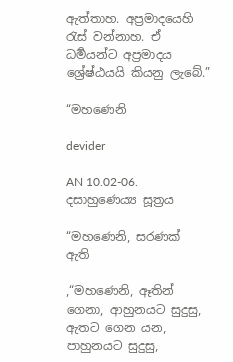ඇත්තාහ. අප්‍රමාදයෙහි රැස් වන්නාහ. ඒ ධර්‍මයන්ට අප්‍රමාදය ශ්‍රේෂ්ඨයයි කියනු ලැබේ.”

“මහණෙනි

devider

AN 10.02-06. දසාහුණෙය්‍ය සූත්‍රය

“මහණෙනි, සරණක්  ඇති

,“මහණෙනි, ඈතින් ගෙනා, ආහුනයට සුදුසු, ඇතට ගෙන යන, පාහුනයට සුදුසු,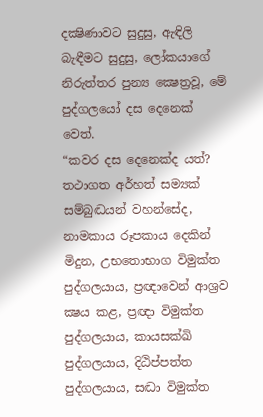දක්‍ෂිණාවට සුදුසු, ඇඳිලි බැඳීමට සුදුසු, ලෝකයාගේ නිරුත්තර පුන්‍ය ක්‍ෂෙත්‍රවූ, මේ පුද්ගලයෝ දස දෙනෙක් වෙත්.
“කවර දස දෙනෙක්ද යත්? තථාගත අර්හත් සම්‍යක් සම්බුද්‍ධයන් වහන්සේද, නාමකාය රූපකාය දෙකින් මිදුන, උභතොභාග විමුක්ත පුද්ගලයාය, ප්‍රඥාවෙන් ආශ්‍රව ක්‍ෂය කළ, ප්‍රඥා විමුක්ත පුද්ගලයාය, කායසක්ඛි පුද්ගලයාය, දිඨිප්පත්ත පුද්ගලයාය, සද්‍ධා විමුක්ත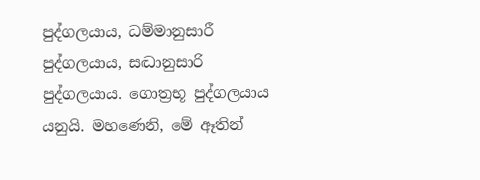පුද්ගලයාය, ධම්මානුසාරී පුද්ගලයාය, සද්‍ධානුසාරි පුද්ගලයාය. ගොත්‍රභූ පුද්ගලයාය යනුයි. මහණෙනි, මේ ඈතින්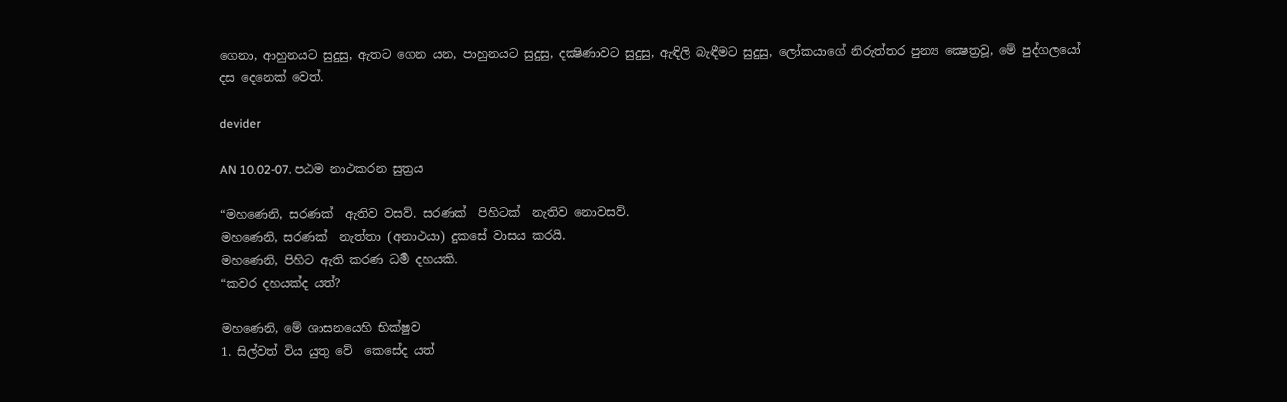ගෙනා, ආහුනයට සුදුසු, ඇතට ගෙන යන, පාහුනයට සුදුසු, දක්‍ෂිණාවට සුදුසු, ඇඳිලි බැඳීමට සුදුසු, ලෝකයාගේ නිරුත්තර පුන්‍ය ක්‍ෂෙත්‍රවූ, මේ පුද්ගලයෝ දස දෙනෙක් වෙත්.

devider

AN 10.02-07. පඨම නාථකරන සුත්‍රය

“මහණෙනි, සරණක්  ඇතිව වසව්. සරණක්  පිහිටක්  නැතිව නොවසව්.
මහණෙනි, සරණක්  නැත්තා (අනාථයා) දුකසේ වාසය කරයි.
මහණෙනි, පිහිට ඇති කරණ ධර්‍ම දහයකි.
“කවර දහයක්ද යත්?

මහණෙනි, මේ ශාසනයෙහි භික්ෂුව
1. සිල්වත් විය යුතු වේ  කෙසේද යත්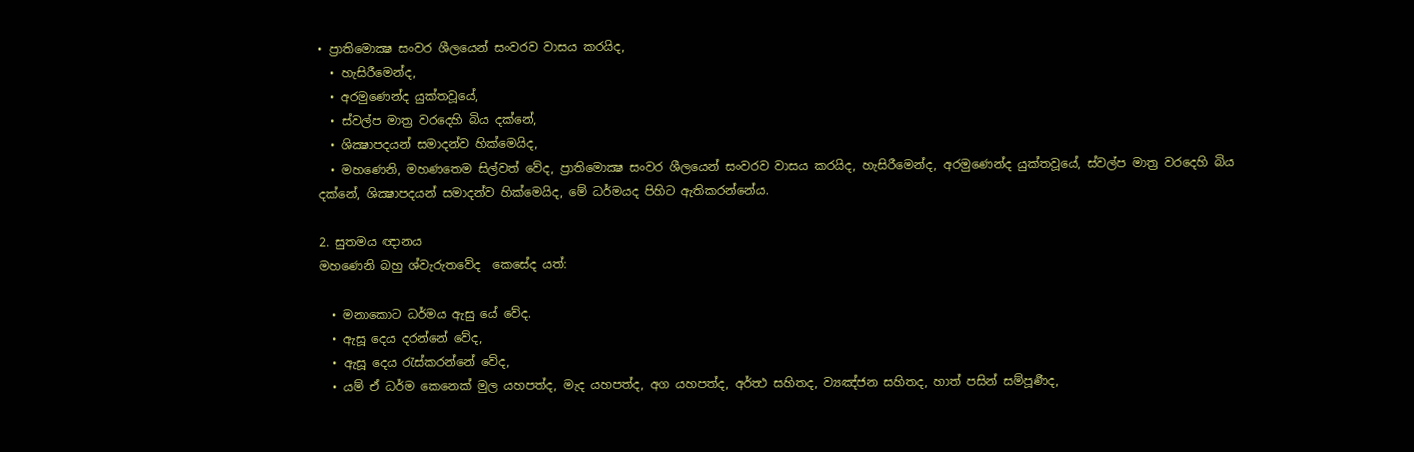• ප්‍රාතිමොක්‍ෂ සංවර ශීලයෙන් සංවරව වාසය කරයිද,
  • හැසිරීමෙන්ද,
  • අරමුණෙන්ද යුක්තවූයේ,
  • ස්වල්ප මාත්‍ර වරදෙහි බිය දක්නේ,
  • ශික්‍ෂාපදයන් සමාදන්ව හික්මෙයිද,
  • මහණෙනි, මහණතෙම සිල්වත් වේද, ප්‍රාතිමොක්‍ෂ සංවර ශීලයෙන් සංවරව වාසය කරයිද, හැසිරීමෙන්ද, අරමුණෙන්ද යුක්තවූයේ, ස්වල්ප මාත්‍ර වරදෙහි බිය දක්නේ, ශික්‍ෂාපදයන් සමාදන්ව හික්මෙයිද, මේ ධර්මයද පිහිට ඇතිකරන්නේය.

2. සුතමය ඥානය
මහණෙනි බහු ශ්වැ‍රුතවේද  කෙසේද යත්:

  • මනාකොට ධර්මය ඇසු යේ වේද.
  • ඇසූ දෙය දරන්නේ වේද,
  • ඇසූ දෙය රැස්කරන්නේ වේද,
  • යම් ඒ ධර්ම කෙනෙක් මුල යහපත්ද, මැද යහපත්ද, අග යහපත්ද, අර්ත්‍ථ සහිතද, ව්‍යඤ්ජන සහිතද, හාත් පසින් සම්පූර්‍ණද,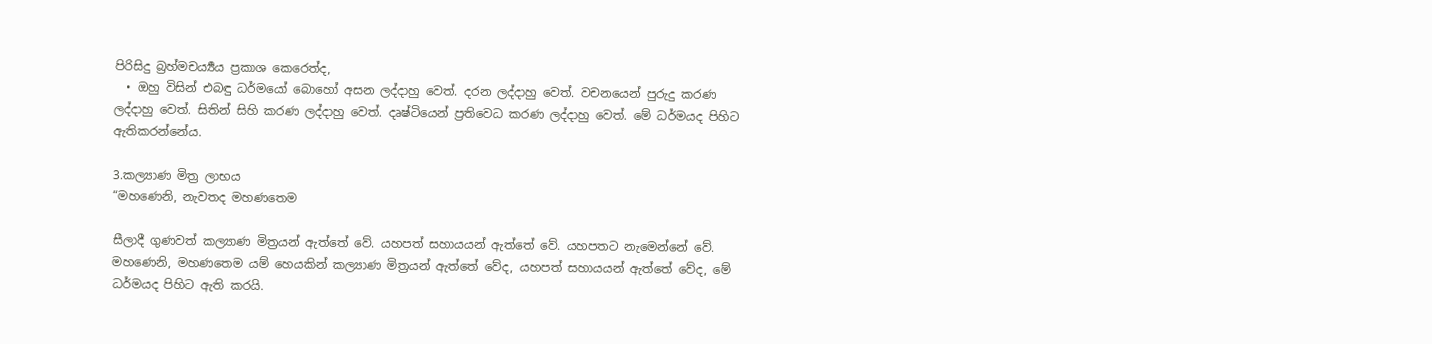පිරිසිදු බ්‍රහ්මචර්‍ය්‍යය ප්‍රකාශ කෙරෙත්ද,
  • ඔහු විසින් එබඳු ධර්මයෝ බොහෝ අසන ලද්දාහු වෙත්. දරන ලද්දාහු වෙත්. වචනයෙන් පුරුදු කරණ ලද්දාහු වෙත්. සිතින් සිහි කරණ ලද්දාහු වෙත්. දෘෂ්ටියෙන් ප්‍රතිවෙධ කරණ ලද්දාහු වෙත්. මේ ධර්මයද පිහිට ඇතිකරන්නේය.

3.කල්‍යාණ මිත්‍ර ලාභය
“මහණෙනි, නැවතද මහණතෙම

සීලාදී ගුණවත් කල්‍යාණ මිත්‍රයන් ඇත්තේ වේ. යහපත් සහායයන් ඇත්තේ වේ. යහපතට නැමෙන්නේ වේ. මහණෙනි, මහණතෙම යම් හෙයකින් කල්‍යාණ මිත්‍රයන් ඇත්තේ වේද, යහපත් සහායයන් ඇත්තේ වේද, මේ ධර්මයද පිහිට ඇති කරයි.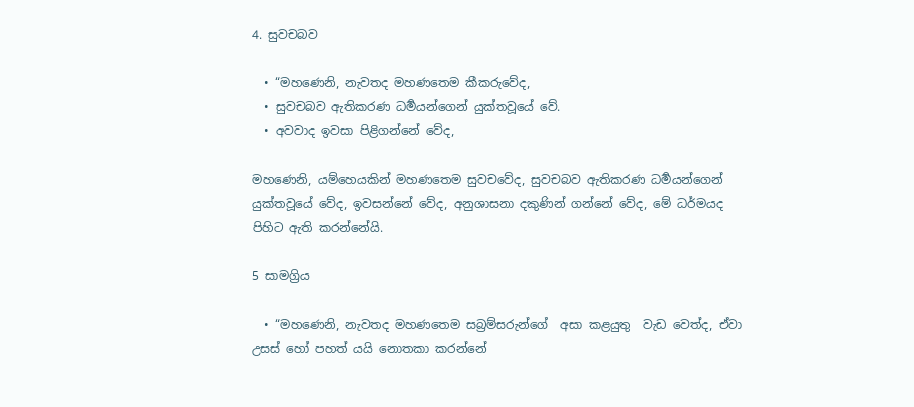4. සුවචබව

  • “මහණෙනි, නැවතද මහණතෙම කීකරුවේද,
  • සුවචබව ඇතිකරණ ධර්‍මයන්ගෙන් යුක්තවූයේ වේ.
  • අවවාද ඉවසා පිළිගන්නේ වේද,

මහණෙනි, යම්හෙයකින් මහණතෙම සුවචවේද, සුවචබව ඇතිකරණ ධර්‍මයන්ගෙන් යුක්තවූයේ වේද, ඉවසන්නේ වේද, අනුශාසනා දකුණින් ගන්නේ වේද, මේ ධර්මයද පිහිට ඇති කරන්නේයි.

5 සාමග්‍රිය

  • “මහණෙනි, නැවතද මහණතෙම සබ්‍රම්සරුන්ගේ  අසා කළයුතු  වැඩ වෙත්ද, ඒවා උසස් හෝ පහත් යයි නොතකා කරන්නේ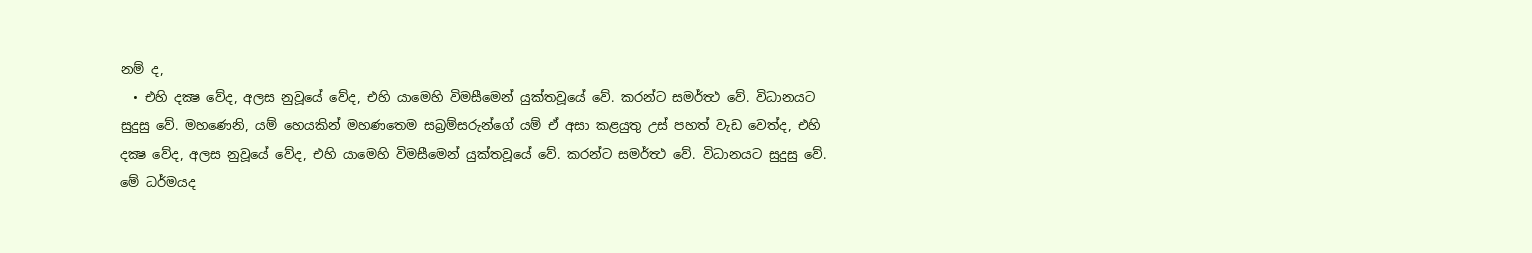නම් ද,
  • එහි දක්‍ෂ වේද, අලස නුවූයේ වේද, එහි යාමෙහි විමසීමෙන් යුක්තවූයේ වේ. කරන්ට සමර්ත්‍ථ වේ. විධානයට සුදුසු වේ. මහණෙනි, යම් හෙයකින් මහණතෙම සබ්‍රම්සරුන්ගේ යම් ඒ අසා කළයුතු උස් පහත් වැඩ වෙත්ද, එහි දක්‍ෂ වේද, අලස නුවූයේ වේද, එහි යාමෙහි විමසීමෙන් යුක්තවූයේ වේ. කරන්ට සමර්ත්‍ථ වේ. විධානයට සුදුසු වේ. මේ ධර්මයද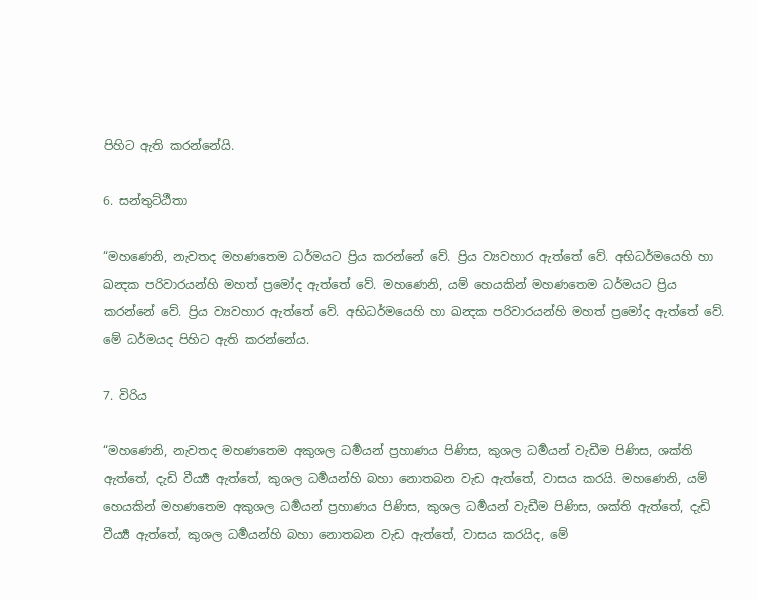පිහිට ඇති කරන්නේයි.

6. සන්තුට්ඨීතා

“මහණෙනි, නැවතද මහණතෙම ධර්මයට ප්‍රිය කරන්නේ වේ. ප්‍රිය ව්‍යවහාර ඇත්තේ වේ. අභිධර්මයෙහි හා ඛන්‍දක පරිවාරයන්හි මහත් ප්‍රමෝද ඇත්තේ වේ. මහණෙනි, යම් හෙයකින් මහණතෙම ධර්මයට ප්‍රිය කරන්නේ වේ. ප්‍රිය ව්‍යවහාර ඇත්තේ වේ. අභිධර්මයෙහි හා ඛන්‍දක පරිවාරයන්හි මහත් ප්‍රමෝද ඇත්තේ වේ. මේ ධර්මයද පිහිට ඇති කරන්නේය.

7. විරිය

“මහණෙනි, නැවතද මහණතෙම අකුශල ධර්‍මයන් ප්‍රහාණය පිණිස, කුශල ධර්‍මයන් වැඩීම පිණිස, ශක්ති ඇත්තේ, දැඩි වීර්‍ය්‍ය ඇත්තේ, කුශල ධර්‍මයන්හි බහා නොතබන වැඩ ඇත්තේ, වාසය කරයි. මහණෙනි, යම් හෙයකින් මහණතෙම අකුශල ධර්‍මයන් ප්‍රහාණය පිණිස, කුශල ධර්‍මයන් වැඩීම පිණිස, ශක්ති ඇත්තේ, දැඩි වීර්‍ය්‍ය ඇත්තේ, කුශල ධර්‍මයන්හි බහා නොතබන වැඩ ඇත්තේ, වාසය කරයිද, මේ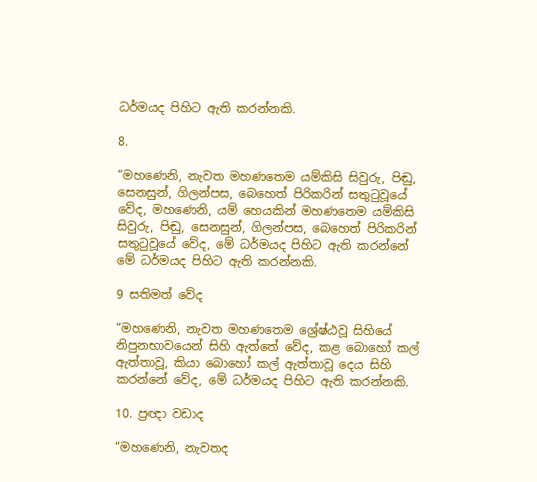ධර්මයද පිහිට ඇති කරන්නකි.

8.

“මහණෙනි, නැවත මහණතෙම යම්කිසි සිවුරු, පිඬු, සෙනසුන්, ගිලන්පස, බෙහෙත් පිරිකරින් සතුටුවූයේ වේද, මහණෙනි, යම් හෙයකින් මහණතෙම යම්කිසි සිවුරු, පිඬු, සෙනසුන්, ගිලන්පස, බෙහෙත් පිරිකරින් සතුටුවූයේ වේද, මේ ධර්මයද පිහිට ඇති කරන්නේ මේ ධර්මයද පිහිට ඇති කරන්නකි.

9 සතිමත් වේද

“මහණෙනි, නැවත මහණතෙම ශ්‍රේෂ්ඨවූ සිහියේ නිපුනභාවයෙන් සිහි ඇත්තේ වේද, කළ බොහෝ කල් ඇත්තාවූ, කියා බොහෝ කල් ඇත්තාවූ දෙය සිහි කරන්නේ වේද, මේ ධර්මයද පිහිට ඇති කරන්නකි.

10. ප්‍රඥා වඩාද

“මහණෙනි, නැවතද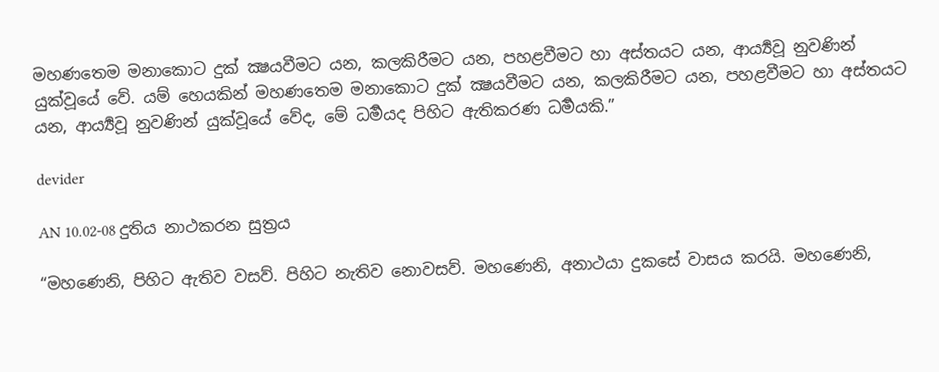මහණතෙම මනාකොට දුක් ක්‍ෂයවීමට යන, කලකිරීමට යන, පහළවීමට හා අස්තයට යන, ආර්‍ය්‍යවූ නුවණින් යුක්වූයේ වේ. යම් හෙයකින් මහණතෙම මනාකොට දුක් ක්‍ෂයවීමට යන, කලකිරීමට යන, පහළවීමට හා අස්තයට යන, ආර්‍ය්‍යවූ නුවණින් යුක්වූයේ වේද, මේ ධර්‍මයද පිහිට ඇතිකරණ ධර්‍මයකි.”

devider

AN 10.02-08 දුතිය නාථකරන සුත්‍රය

“මහණෙනි, පිහිට ඇතිව වසව්. පිහිට නැතිව නොවසව්. මහණෙනි, අනාථයා දුකසේ වාසය කරයි. මහණෙනි,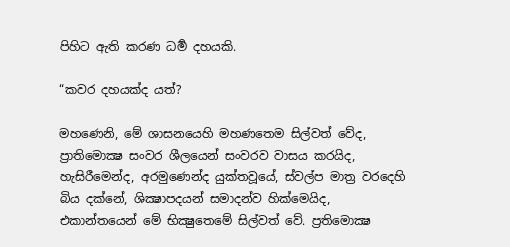පිහිට ඇති කරණ ධර්‍ම දහයකි.

“කවර දහයක්ද යත්?

මහණෙනි, මේ ශාසනයෙහි මහණතෙම සිල්වත් වේද, ප්‍රාතිමොක්‍ෂ සංවර ශීලයෙන් සංවරව වාසය කරයිද, හැසිරීමෙන්ද, අරමුණෙන්ද යුක්තවූයේ, ස්වල්ප මාත්‍ර වරදෙහි බිය දක්නේ, ශික්‍ෂාපදයන් සමාදන්ව හික්මෙයිද, එකාන්තයෙන් මේ භික්‍ෂුතෙමේ සිල්වත් වේ. ප්‍රතිමොක්‍ෂ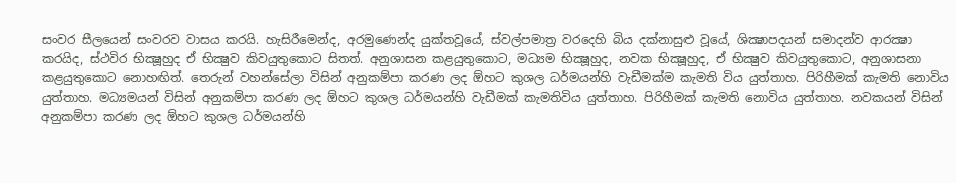සංවර සීලයෙන් සංවරව වාසය කරයි. හැසිරීමෙන්ද, අරමුණෙන්ද යුක්තවූයේ, ස්වල්පමාත්‍ර වරදෙහි බිය දක්නාසුළු වූයේ, ශික්‍ෂාපදයන් සමාදන්ව ආරක්‍ෂා කරයිද, ස්ථවිර භික්‍ෂූහුද ඒ භික්‍ෂුව කිවයුතුකොට සිතත්. අනුශාසන කළයුතුකොට, මධ්‍යම භික්‍ෂූහුද, නවක භික්‍ෂූහුද, ඒ භික්‍ෂුව කිවයුතුකොට, අනුශාසනා කළයුතුකොට නොහඟිත්. තෙරුන් වහන්සේලා විසින් අනුකම්පා කරණ ලද ඕහට කුශල ධර්මයන්හි වැඩීමක්ම කැමති විය යුත්තාහ. පිරිහීමක් කැමති නොවිය යුත්තාහ. මධ්‍යමයන් විසින් අනුකම්පා කරණ ලද ඕහට කුශල ධර්මයන්හි වැඩීමක් කැමතිවිය යුත්තාහ. පිරිහීමක් කැමති නොවිය යුත්තාහ. නවකයන් විසින් අනුකම්පා කරණ ලද ඕහට කුශල ධර්මයන්හි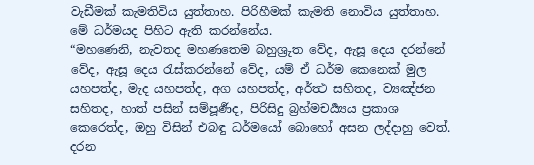වැඩීමක් කැමතිවිය යුත්තාහ. පිරිහීමක් කැමති නොවිය යුත්තාහ. මේ ධර්මයද පිහිට ඇති කරන්නේය.
“මහණෙනි, නැවතද මහණතෙම බහුශ්‍රුත වේද, ඇසූ දෙය දරන්නේ වේද, ඇසූ දෙය රැස්කරන්නේ වේද, යම් ඒ ධර්ම කෙනෙක් මුල යහපත්ද, මැද යහපත්ද, අග යහපත්ද, අර්ත්‍ථ සහිතද, ව්‍යඤ්ජන සහිතද, හාත් පසින් සම්පූර්‍ණද, පිරිසිදු බ්‍රහ්මචර්‍ය්‍යය ප්‍රකාශ කෙරෙත්ද, ඔහු විසින් එබඳු ධර්මයෝ බොහෝ අසන ලද්දාහු වෙත්. දරන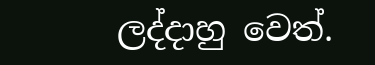ලද්දාහු වෙත්.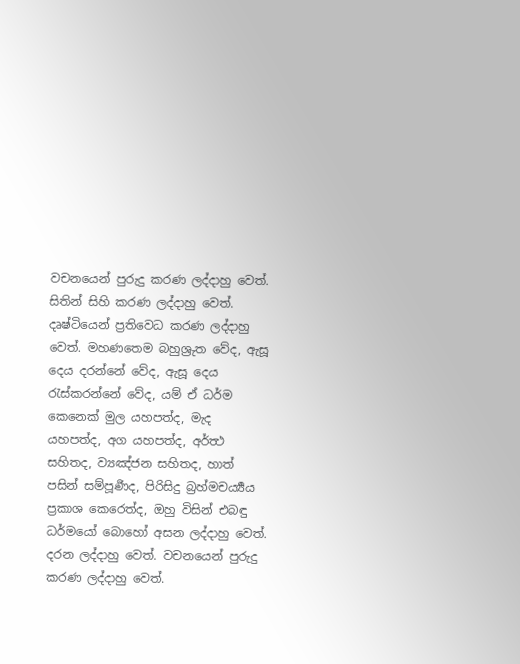වචනයෙන් පුරුදු කරණ ලද්දාහු වෙත්. සිතින් සිහි කරණ ලද්දාහු වෙත්. දෘෂ්ටියෙන් ප්‍රතිවෙධ කරණ ලද්දාහු වෙත්. මහණතෙම බහුශ්‍රුත වේද, ඇසූ දෙය දරන්නේ වේද, ඇසූ දෙය රැස්කරන්නේ වේද, යම් ඒ ධර්ම කෙනෙක් මුල යහපත්ද, මැද යහපත්ද, අග යහපත්ද, අර්ත්‍ථ සහිතද, ව්‍යඤ්ජන සහිතද, හාත් පසින් සම්පූර්‍ණද, පිරිසිදු බ්‍රහ්මචර්‍ය්‍යය ප්‍රකාශ කෙරෙත්ද, ඔහු විසින් එබඳු ධර්මයෝ බොහෝ අසන ලද්දාහු වෙත්. දරන ලද්දාහු වෙත්. වචනයෙන් පුරුදු කරණ ලද්දාහු වෙත්.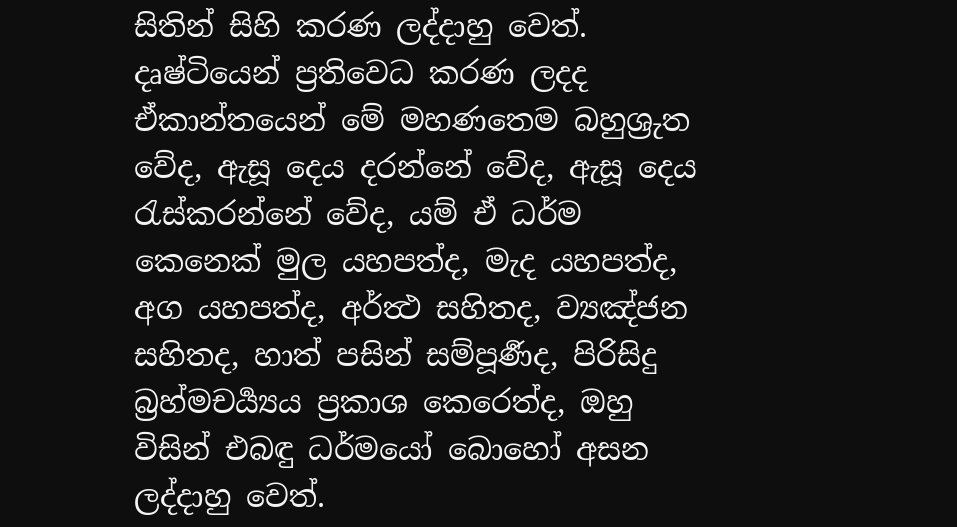සිතින් සිහි කරණ ලද්දාහු වෙත්. දෘෂ්ටියෙන් ප්‍රතිවෙධ කරණ ලදද ඒකාන්තයෙන් මේ මහණතෙම බහුශ්‍රුත වේද, ඇසූ දෙය දරන්නේ වේද, ඇසූ දෙය රැස්කරන්නේ වේද, යම් ඒ ධර්ම කෙනෙක් මුල යහපත්ද, මැද යහපත්ද, අග යහපත්ද, අර්ත්‍ථ සහිතද, ව්‍යඤ්ජන සහිතද, හාත් පසින් සම්පූර්‍ණද, පිරිසිදු බ්‍රහ්මචර්‍ය්‍යය ප්‍රකාශ කෙරෙත්ද, ඔහු විසින් එබඳු ධර්මයෝ බොහෝ අසන ලද්දාහු වෙත්.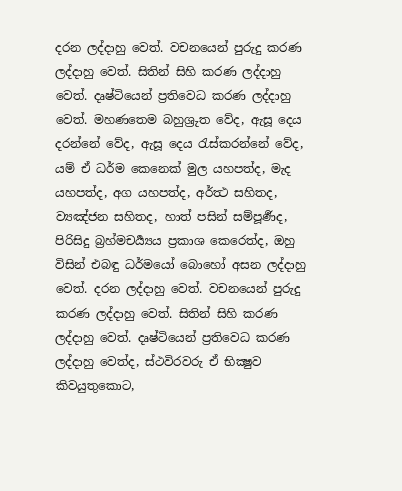දරන ලද්දාහු වෙත්. වචනයෙන් පුරුදු කරණ ලද්දාහු වෙත්. සිතින් සිහි කරණ ලද්දාහු වෙත්. දෘෂ්ටියෙන් ප්‍රතිවෙධ කරණ ලද්දාහු වෙත්. මහණතෙම බහුශ්‍රුත වේද, ඇසූ දෙය දරන්නේ වේද, ඇසූ දෙය රැස්කරන්නේ වේද, යම් ඒ ධර්ම කෙනෙක් මුල යහපත්ද, මැද යහපත්ද, අග යහපත්ද, අර්ත්‍ථ සහිතද, ව්‍යඤ්ජන සහිතද, හාත් පසින් සම්පූර්‍ණද, පිරිසිදු බ්‍රහ්මචර්‍ය්‍යය ප්‍රකාශ කෙරෙත්ද, ඔහු විසින් එබඳු ධර්මයෝ බොහෝ අසන ලද්දාහු වෙත්. දරන ලද්දාහු වෙත්. වචනයෙන් පුරුදු කරණ ලද්දාහු වෙත්. සිතින් සිහි කරණ ලද්දාහු වෙත්. දෘෂ්ටියෙන් ප්‍රතිවෙධ කරණ ලද්දාහු වෙත්ද, ස්ථවිරවරු ඒ භික්‍ෂුව කිවයුතුකොට,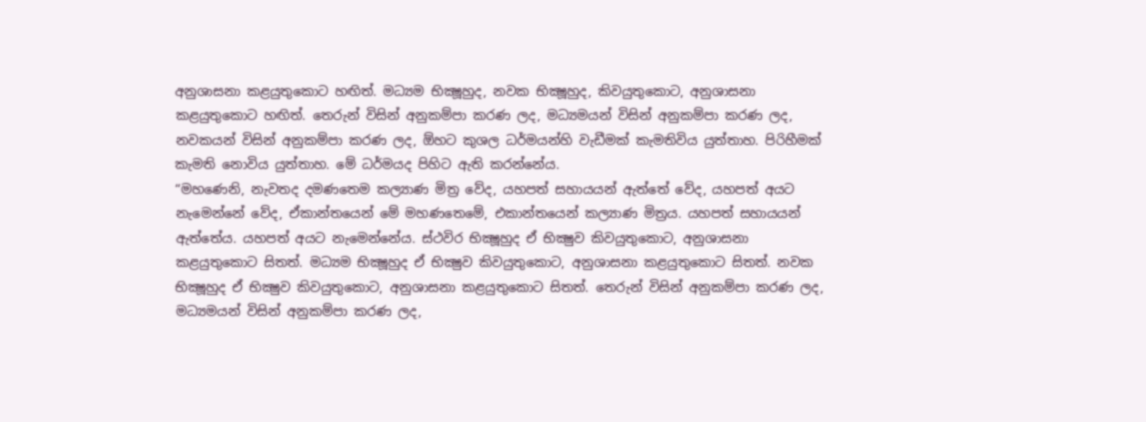අනුශාසනා කළයුතුකොට හඟිත්. මධ්‍යම භික්‍ෂූහුද, නවක භික්‍ෂූහුද, කිවයුතුකොට, අනුශාසනා කළයුතුකොට හඟිත්. තෙරුන් විසින් අනුකම්පා කරණ ලද, මධ්‍යමයන් විසින් අනුකම්පා කරණ ලද, නවකයන් විසින් අනුකම්පා කරණ ලද, ඕහට කුශල ධර්මයන්හි වැඩීමක් කැමතිවිය යුත්තාහ. පිරිහීමක් කැමති නොවිය යුත්තාහ. මේ ධර්මයද පිහිට ඇති කරන්නේය.
“මහණෙනි, නැවතද දමණතෙම කල්‍යාණ මිත්‍ර වේද, යහපත් සහායයන් ඇත්තේ වේද, යහපත් අයට නැමෙන්නේ වේද, ඒකාන්තයෙන් මේ මහණතෙමේ, එකාන්තයෙන් කල්‍යාණ මිත්‍රය. යහපත් සහායයන් ඇත්තේය. යහපත් අයට නැමෙන්නේය. ස්ථවිර භික්‍ෂූහුද ඒ භික්‍ෂුව කිවයුතුකොට, අනුශාසනා කළයුතුකොට සිතත්. මධ්‍යම භික්‍ෂූහුද ඒ භික්‍ෂුව කිවයුතුකොට, අනුශාසනා කළයුතුකොට සිතත්. නවක භික්‍ෂූහුද ඒ භික්‍ෂුව කිවයුතුකොට, අනුශාසනා කළයුතුකොට සිතත්. තෙරුන් විසින් අනුකම්පා කරණ ලද, මධ්‍යමයන් විසින් අනුකම්පා කරණ ලද,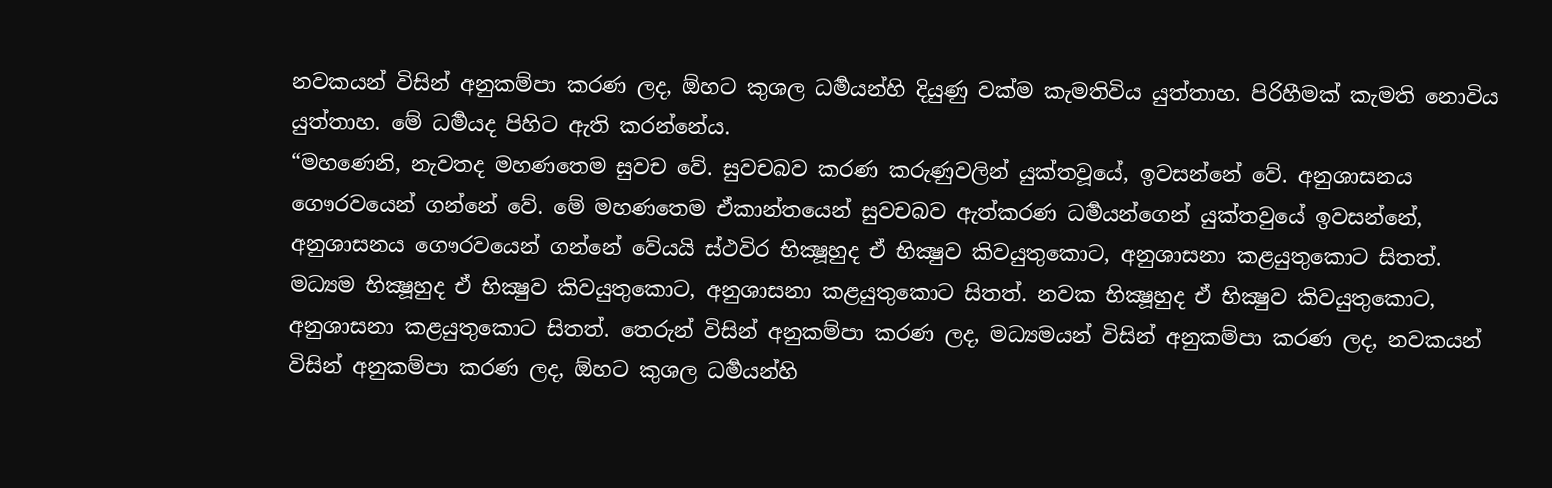නවකයන් විසින් අනුකම්පා කරණ ලද, ඕහට කුශල ධර්‍මයන්හි දියුණු වක්ම කැමතිවිය යුත්තාහ. පිරිහීමක් කැමති නොවිය යුත්තාහ. මේ ධර්‍මයද පිහිට ඇති කරන්නේය.
“මහණෙනි, නැවතද මහණතෙම සුවච වේ. සුවචබව කරණ කරුණුවලින් යුක්තවූයේ, ඉවසන්නේ වේ. අනුශාසනය ගෞරවයෙන් ගන්නේ වේ. මේ මහණතෙම ඒකාන්තයෙන් සුවචබව ඇත්කරණ ධර්‍මයන්ගෙන් යුක්තවුයේ ඉවසන්නේ, අනුශාසනය ගෞරවයෙන් ගන්නේ වේයයි ස්ථවිර භික්‍ෂූහුද ඒ භික්‍ෂුව කිවයුතුකොට, අනුශාසනා කළයුතුකොට සිතත්. මධ්‍යම භික්‍ෂූහුද ඒ භික්‍ෂුව කිවයුතුකොට, අනුශාසනා කළයුතුකොට සිතත්. නවක භික්‍ෂූහුද ඒ භික්‍ෂුව කිවයුතුකොට, අනුශාසනා කළයුතුකොට සිතත්. තෙරුන් විසින් අනුකම්පා කරණ ලද, මධ්‍යමයන් විසින් අනුකම්පා කරණ ලද, නවකයන් විසින් අනුකම්පා කරණ ලද, ඕහට කුශල ධර්‍මයන්හි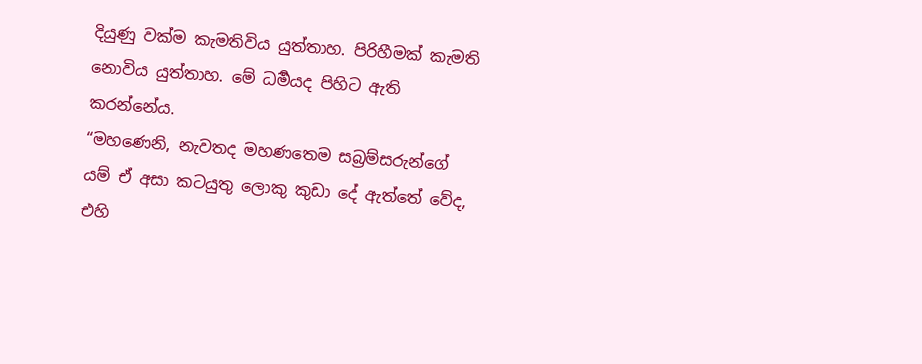දියුණු වක්ම කැමතිවිය යුත්තාහ. පිරිහීමක් කැමති නොවිය යුත්තාහ. මේ ධර්‍මයද පිහිට ඇති කරන්නේය.
“මහණෙනි, නැවතද මහණතෙම සබ්‍රම්සරුන්ගේ යම් ඒ අසා කටයුතු ලොකු කුඩා දේ ඇත්තේ වේද, එහි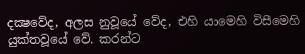දක්‍ෂවේද, අලස නුවූයේ වේද, එහි යාමෙහි විසීමෙහි යුක්තවූයේ වේ. කරන්ට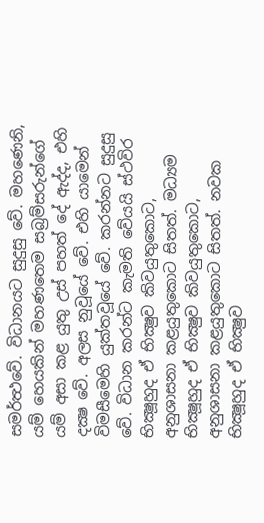සමර්ත්‍ථවේ. විධානයට සුදුසු වේ. මහණෙනි, යම් හෙයකින් මහණතෙම සබ්‍රම්සරුන්ගේ යම් අසා කළ යුතු උස් පහත් දේ ඇද්ද, එහි දක්‍ෂ වේ. අලස නුවූයේ වේ. එහි යාමෙන් විමසීමෙහි යුක්තවූයේ වේ. කරන්නට සුදුසු වේ. විධාන කරන්ට කැමති වේයයි ස්ථවිර භික්‍ෂූහුද ඒ භික්‍ෂුව කිවයුතුකොට, අනුශාසනා කළයුතුකොට සිතත්. මධ්‍යම භික්‍ෂූහුද ඒ භික්‍ෂුව කිවයුතුකොට, අනුශාසනා කළයුතුකොට සිතත්. නවක භික්‍ෂූහුද ඒ භික්‍ෂුව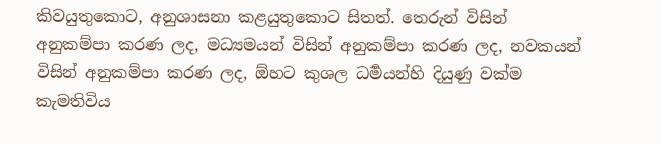කිවයුතුකොට, අනුශාසනා කළයුතුකොට සිතත්. තෙරුන් විසින් අනුකම්පා කරණ ලද, මධ්‍යමයන් විසින් අනුකම්පා කරණ ලද, නවකයන් විසින් අනුකම්පා කරණ ලද, ඕහට කුශල ධර්‍මයන්හි දියුණු වක්ම කැමතිවිය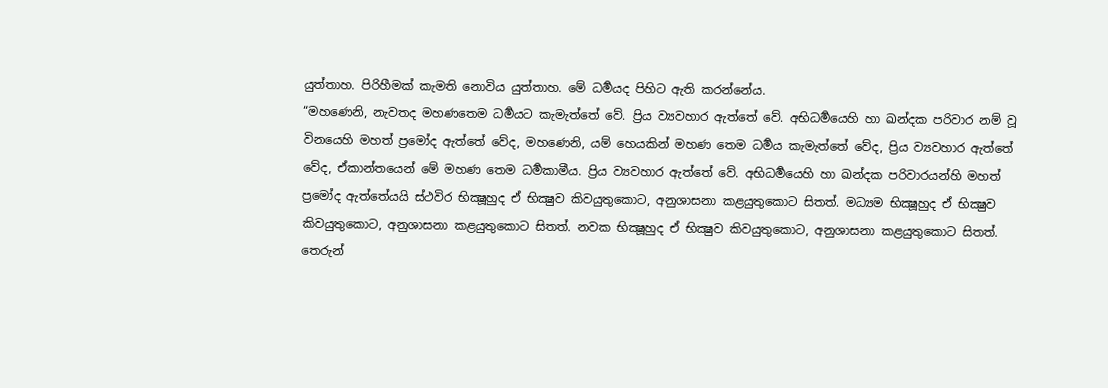යුත්තාහ. පිරිහීමක් කැමති නොවිය යුත්තාහ. මේ ධර්‍මයද පිහිට ඇති කරන්නේය.
“මහණෙනි, නැවතද මහණතෙම ධර්‍මයට කැමැත්තේ වේ. ප්‍රිය ව්‍යවහාර ඇත්තේ වේ. අභිධර්‍මයෙහි හා ඛන්දක පරිවාර නම් වූ විනයෙහි මහත් ප්‍රමෝද ඇත්තේ වේද, මහණෙනි, යම් හෙයකින් මහණ තෙම ධර්‍මය කැමැත්තේ වේද, ප්‍රිය ව්‍යවහාර ඇත්තේ වේද, ඒකාන්තයෙන් මේ මහණ තෙම ධර්‍මකාමීය. ප්‍රිය ව්‍යවහාර ඇත්තේ වේ. අභිධර්‍මයෙහි හා ඛන්දක පරිවාරයන්හි මහත් ප්‍රමෝද ඇත්තේයයි ස්ථවිර භික්‍ෂූහුද ඒ භික්‍ෂුව කිවයුතුකොට, අනුශාසනා කළයුතුකොට සිතත්. මධ්‍යම භික්‍ෂූහුද ඒ භික්‍ෂුව කිවයුතුකොට, අනුශාසනා කළයුතුකොට සිතත්. නවක භික්‍ෂූහුද ඒ භික්‍ෂුව කිවයුතුකොට, අනුශාසනා කළයුතුකොට සිතත්. තෙරුන්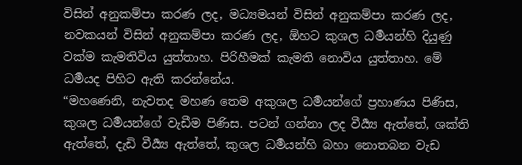විසින් අනුකම්පා කරණ ලද, මධ්‍යමයන් විසින් අනුකම්පා කරණ ලද, නවකයන් විසින් අනුකම්පා කරණ ලද, ඕහට කුශල ධර්‍මයන්හි දියුණු වක්ම කැමතිවිය යුත්තාහ. පිරිහීමක් කැමති නොවිය යුත්තාහ. මේ ධර්‍මයද පිහිට ඇති කරන්නේය.
“මහණෙනි, නැවතද මහණ තෙම අකුශල ධර්‍මයන්ගේ ප්‍රහාණය පිණිස, කුශල ධර්‍මයන්ගේ වැඩීම පිණිස. පටන් ගන්නා ලද වීර්‍ය්‍ය ඇත්තේ, ශක්ති ඇත්තේ, දැඩි වීර්‍ය්‍ය ඇත්තේ, කුශල ධර්‍මයන්හි බහා නොතබන වැඩ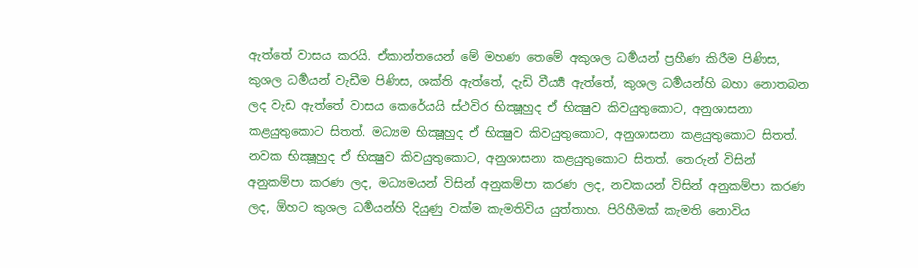ඇත්තේ වාසය කරයි. ඒකාන්තයෙන් මේ මහණ තෙමේ අකුශල ධර්‍මයන් ප්‍රහීණ කිරීම පිණිස, කුශල ධර්‍මයන් වැඩීම පිණිස, ශක්ති ඇත්තේ, දැඩි වීර්‍ය්‍ය ඇත්තේ, කුශල ධර්‍මයන්හි බහා නොතබන ලද වැඩ ඇත්තේ වාසය කෙරේයයි ස්ථවිර භික්‍ෂූහුද ඒ භික්‍ෂුව කිවයුතුකොට, අනුශාසනා කළයුතුකොට සිතත්. මධ්‍යම භික්‍ෂූහුද ඒ භික්‍ෂුව කිවයුතුකොට, අනුශාසනා කළයුතුකොට සිතත්. නවක භික්‍ෂූහුද ඒ භික්‍ෂුව කිවයුතුකොට, අනුශාසනා කළයුතුකොට සිතත්. තෙරුන් විසින් අනුකම්පා කරණ ලද, මධ්‍යමයන් විසින් අනුකම්පා කරණ ලද, නවකයන් විසින් අනුකම්පා කරණ ලද, ඕහට කුශල ධර්‍මයන්හි දියුණු වක්ම කැමතිවිය යුත්තාහ. පිරිහීමක් කැමති නොවිය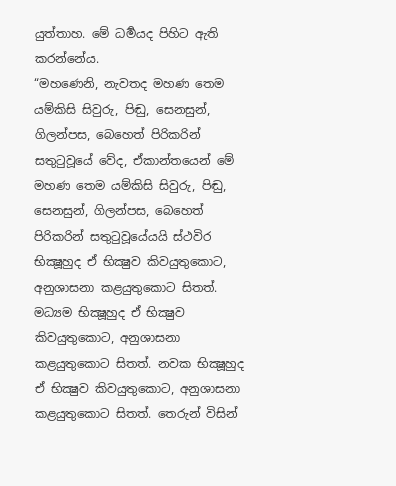යුත්තාහ. මේ ධර්‍මයද පිහිට ඇති කරන්නේය.
“මහණෙනි, නැවතද මහණ තෙම යම්කිසි සිවුරු, පිඬු, සෙනසුන්, ගිලන්පස, බෙහෙත් පිරිකරින් සතුටුවූයේ වේද, ඒකාන්තයෙන් මේ මහණ තෙම යම්කිසි සිවුරු, පිඬු, සෙනසුන්, ගිලන්පස, බෙහෙත් පිරිකරින් සතුටුවූයේයයි ස්ථවිර භික්‍ෂූහුද ඒ භික්‍ෂුව කිවයුතුකොට, අනුශාසනා කළයුතුකොට සිතත්. මධ්‍යම භික්‍ෂූහුද ඒ භික්‍ෂුව කිවයුතුකොට, අනුශාසනා කළයුතුකොට සිතත්. නවක භික්‍ෂූහුද ඒ භික්‍ෂුව කිවයුතුකොට, අනුශාසනා කළයුතුකොට සිතත්. තෙරුන් විසින්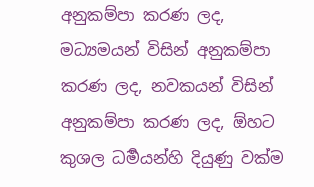අනුකම්පා කරණ ලද, මධ්‍යමයන් විසින් අනුකම්පා කරණ ලද, නවකයන් විසින් අනුකම්පා කරණ ලද, ඕහට කුශල ධර්‍මයන්හි දියුණු වක්ම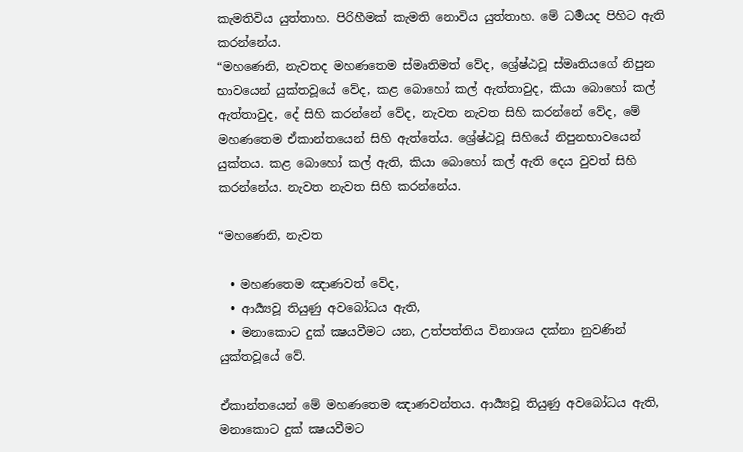කැමතිවිය යුත්තාහ. පිරිහීමක් කැමති නොවිය යුත්තාහ. මේ ධර්‍මයද පිහිට ඇති කරන්නේය.
“මහණෙනි, නැවතද මහණතෙම ස්මෘතිමත් වේද, ශ්‍රේෂ්ඨවූ ස්මෘතියගේ නිපුන භාවයෙන් යුක්තවූයේ වේද, කළ බොහෝ කල් ඇත්තාවුද, කියා බොහෝ කල් ඇත්තාවුද, දේ සිහි කරන්නේ වේද, නැවත නැවත සිහි කරන්නේ වේද, මේ මහණතෙම ඒකාන්තයෙන් සිහි ඇත්තේය. ශ්‍රේෂ්ඨවූ සිහියේ නිපුනභාවයෙන් යුක්තය. කළ බොහෝ කල් ඇති, කියා බොහෝ කල් ඇති දෙය වුවත් සිහි කරන්නේය. නැවත නැවත සිහි කරන්නේය.

“මහණෙනි, නැවත

  • මහණතෙම ඤාණවත් වේද,
  • ආර්‍ය්‍යවූ තියුණු අවබෝධය ඇති,
  • මනාකොට දුක් ක්‍ෂයවීමට යන, උත්පත්තිය විනාශය දක්නා නුවණින් යුක්තවූයේ වේ.

ඒකාන්තයෙන් මේ මහණතෙම ඤාණවන්තය. ආර්‍ය්‍යවූ තියුණු අවබෝධය ඇති, මනාකොට දුක් ක්‍ෂයවීමට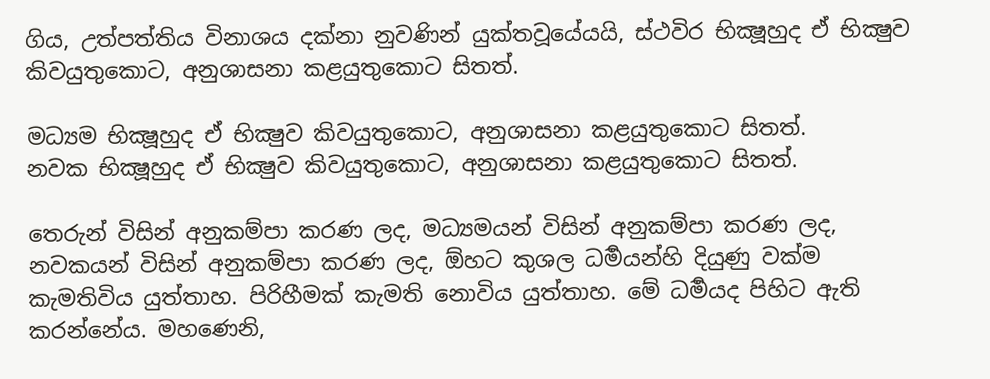ගිය, උත්පත්තිය විනාශය දක්නා නුවණින් යුක්තවූයේයයි, ස්ථවිර භික්‍ෂූහුද ඒ භික්‍ෂුව කිවයුතුකොට, අනුශාසනා කළයුතුකොට සිතත්.

මධ්‍යම භික්‍ෂූහුද ඒ භික්‍ෂුව කිවයුතුකොට, අනුශාසනා කළයුතුකොට සිතත්.
නවක භික්‍ෂූහුද ඒ භික්‍ෂුව කිවයුතුකොට, අනුශාසනා කළයුතුකොට සිතත්.

තෙරුන් විසින් අනුකම්පා කරණ ලද, මධ්‍යමයන් විසින් අනුකම්පා කරණ ලද, නවකයන් විසින් අනුකම්පා කරණ ලද, ඕහට කුශල ධර්‍මයන්හි දියුණු වක්ම කැමතිවිය යුත්තාහ. පිරිහීමක් කැමති නොවිය යුත්තාහ. මේ ධර්‍මයද පිහිට ඇති කරන්නේය. මහණෙනි,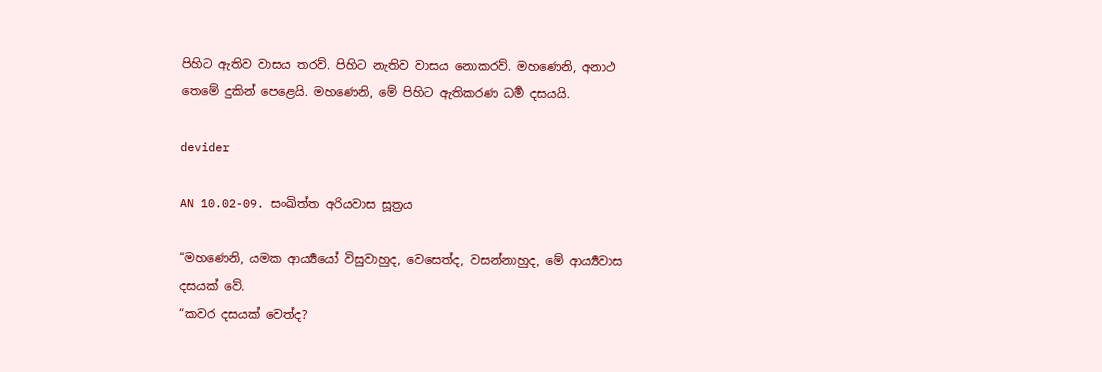පිහිට ඇතිව වාසය තරව්. පිහිට නැතිව වාසය නොකරව්. මහණෙනි, අනාථ තෙමේ දුකින් පෙළෙයි. මහණෙනි, මේ පිහිට ඇතිකරණ ධර්‍ම දසයයි.

devider

AN 10.02-09. සංඛිත්ත අරියවාස සූත්‍රය

“මහණෙනි, යමක ආර්‍ය්‍යයෝ විසුවාහුද, වෙසෙත්ද, වසන්නාහුද, මේ ආර්‍ය්‍යවාස දසයක් වේ.
“කවර දසයක් වෙත්ද?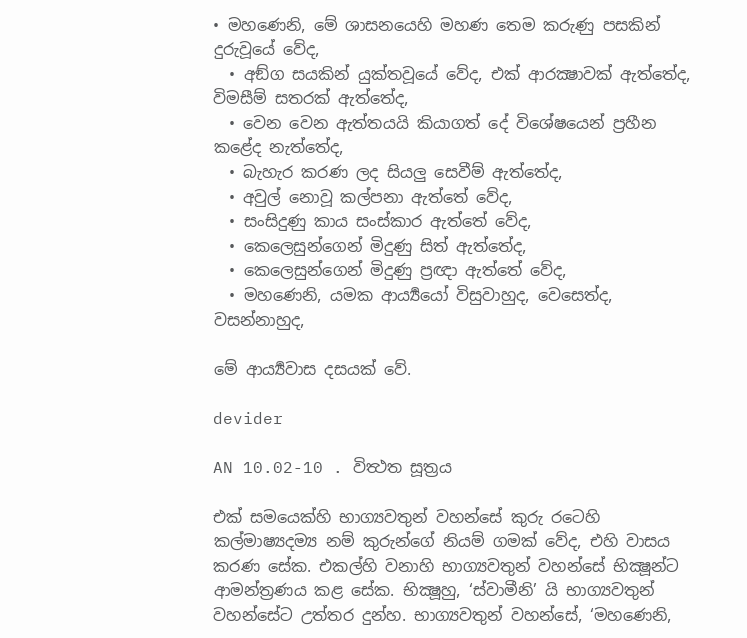• මහණෙනි, මේ ශාසනයෙහි මහණ තෙම කරුණු පසකින් දුරුවූයේ වේද,
  • අඞ්ග සයකින් යුක්තවූයේ වේද, එක් ආරක්‍ෂාවක් ඇත්තේද, විමසීම් සතරක් ඇත්තේද,
  • වෙන වෙන ඇත්තයයි කියාගත් දේ විශේෂයෙන් ප්‍රහීන කළේද නැත්තේද,
  • බැහැර කරණ ලද සියලු සෙවීම් ඇත්තේද,
  • අවුල් නොවූ කල්පනා ඇත්තේ වේද,
  • සංසිදුණු කාය සංස්කාර ඇත්තේ වේද,
  • කෙලෙසුන්ගෙන් මිදුණු සිත් ඇත්තේද,
  • කෙලෙසුන්ගෙන් මිදුණු ප්‍රඥා ඇත්තේ වේද,
  • මහණෙනි, යමක ආර්‍ය්‍යයෝ විසුවාහුද, වෙසෙත්ද, වසන්නාහුද,

මේ ආර්‍ය්‍යවාස දසයක් වේ.

devider

AN 10.02-10 . විත්‍ථත සූත්‍රය

එක් සමයෙක්හි භාග්‍යවතුන් වහන්සේ කුරු රටෙහි කල්මාෂ්‍යදම්‍ය නම් කුරුන්ගේ නියම් ගමක් වේද, එහි වාසය කරණ සේක. එකල්හි වනාහි භාග්‍යවතුන් වහන්සේ භික්‍ෂූන්ට ආමන්ත්‍රණය කළ සේක. භික්‍ෂූහු, ‘ස්වාමීනි’ යි භාග්‍යවතුන් වහන්සේට උත්තර දුන්හ. භාග්‍යවතුන් වහන්සේ, ‘මහණෙනි,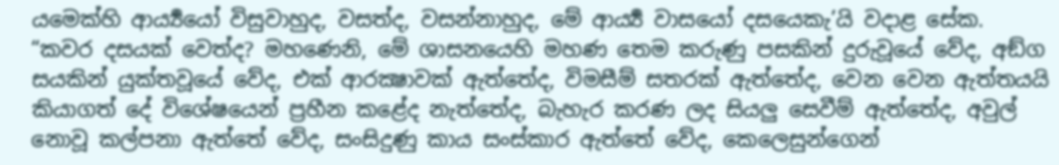යමෙක්හි ආර්‍ය්‍යයෝ විසුවාහුද, වසත්ද, වසන්නාහුද, මේ ආර්‍ය්‍ය වාසයෝ දසයෙකැ’යි වදාළ සේක.
“කවර දසයක් වෙත්ද? මහණෙනි, මේ ශාසනයෙහි මහණ තෙම කරුණු පසකින් දුරුවූයේ වේද, අඞ්ග සයකින් යුක්තවූයේ වේද, එක් ආරක්‍ෂාවක් ඇත්තේද, විමසීම් සතරක් ඇත්තේද, වෙන වෙන ඇත්තයයි කියාගත් දේ විශේෂයෙන් ප්‍රහීන කළේද නැත්තේද, බැහැර කරණ ලද සියලු සෙවීම් ඇත්තේද, අවුල් නොවූ කල්පනා ඇත්තේ වේද, සංසිදුණු කාය සංස්කාර ඇත්තේ වේද, කෙලෙසුන්ගෙන්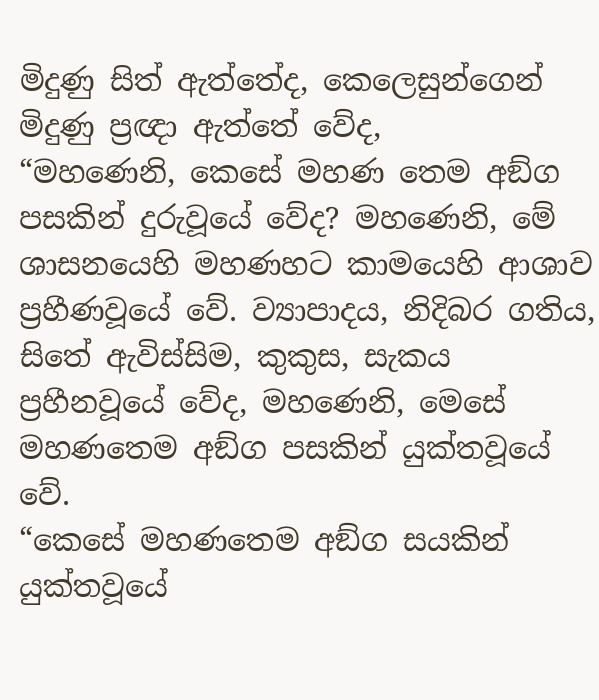මිදුණු සිත් ඇත්තේද, කෙලෙසුන්ගෙන් මිදුණු ප්‍රඥා ඇත්තේ වේද,
“මහණෙනි, කෙසේ මහණ තෙම අඞ්ග පසකින් දුරුවූයේ වේද? මහණෙනි, මේ ශාසනයෙහි මහණහට කාමයෙහි ආශාව ප්‍රහීණවූයේ වේ. ව්‍යාපාදය, නිදිබර ගතිය, සිතේ ඇවිස්සිම, කුකුස, සැකය ප්‍රහීනවූයේ වේද, මහණෙනි, මෙසේ මහණතෙම අඞ්ග පසකින් යුක්තවූයේ වේ.
“කෙසේ මහණතෙම අඞ්ග සයකින් යුක්තවූයේ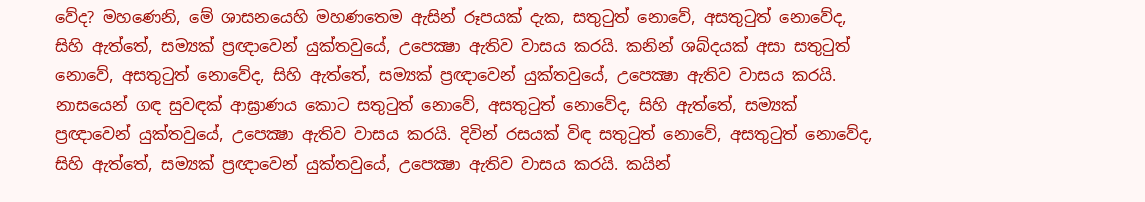වේද? මහණෙනි, මේ ශාසනයෙහි මහණතෙම ඇසින් රූපයක් දැක, සතුටුත් නොවේ, අසතුටුත් නොවේද, සිහි ඇත්තේ, සම්‍යක් ප්‍රඥාවෙන් යුක්තවුයේ, උපෙක්‍ෂා ඇතිව වාසය කරයි. කනින් ශබ්දයක් අසා සතුටුත් නොවේ, අසතුටුත් නොවේද, සිහි ඇත්තේ, සම්‍යක් ප්‍රඥාවෙන් යුක්තවුයේ, උපෙක්‍ෂා ඇතිව වාසය කරයි. නාසයෙන් ගඳ සුවඳක් ආඝ්‍රාණය කොට සතුටුත් නොවේ, අසතුටුත් නොවේද, සිහි ඇත්තේ, සම්‍යක් ප්‍රඥාවෙන් යුක්තවුයේ, උපෙක්‍ෂා ඇතිව වාසය කරයි. දිවින් රසයක් විඳ සතුටුත් නොවේ, අසතුටුත් නොවේද, සිහි ඇත්තේ, සම්‍යක් ප්‍රඥාවෙන් යුක්තවුයේ, උපෙක්‍ෂා ඇතිව වාසය කරයි. කයින්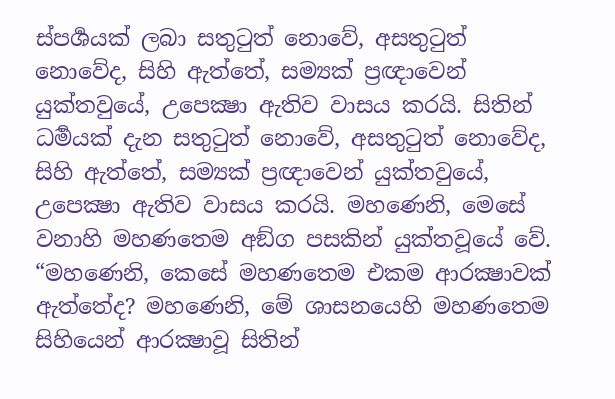ස්පර්‍ශයක් ලබා සතුටුත් නොවේ, අසතුටුත් නොවේද, සිහි ඇත්තේ, සම්‍යක් ප්‍රඥාවෙන් යුක්තවුයේ, උපෙක්‍ෂා ඇතිව වාසය කරයි. සිතින් ධර්‍මයක් දැන සතුටුත් නොවේ, අසතුටුත් නොවේද, සිහි ඇත්තේ, සම්‍යක් ප්‍රඥාවෙන් යුක්තවුයේ, උපෙක්‍ෂා ඇතිව වාසය කරයි. මහණෙනි, මෙසේ වනාහි මහණතෙම අඞ්ග පසකින් යුක්තවූයේ වේ.
“මහණෙනි, කෙසේ මහණතෙම එකම ආරක්‍ෂාවක් ඇත්තේද? මහණෙනි, මේ ශාසනයෙහි මහණතෙම සිහියෙන් ආරක්‍ෂාවූ සිතින්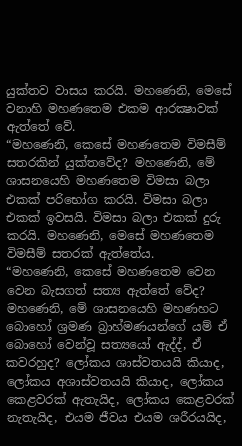යුක්තව වාසය කරයි. මහණෙනි, මෙසේ වනාහි මහණතෙම එකම ආරක්‍ෂාවක් ඇත්තේ වේ.
“මහණෙනි, කෙසේ මහණතෙම විමසීම් සතරකින් යුක්තවේද? මහණෙනි, මේ ශාසනයෙහි මහණතෙම විමසා බලා එකක් පරිභෝග කරයි. විමසා බලා එකක් ඉවසයි. විමසා බලා එකක් දුරු කරයි. මහණෙනි, මෙසේ මහණතෙම විමසීම් සතරක් ඇත්තේය.
“මහණෙනි, කෙසේ මහණතෙම වෙන වෙන බැසගත් සත්‍ය ඇත්තේ වේද? මහණෙනි, මේ ශාසනයෙහි මහණහට බොහෝ ශ්‍රමණ බ්‍රාහ්මණයන්ගේ යම් ඒ බොහෝ වෙන්වූ සත්‍යයෝ ඇද්ද්, ඒ කවරහුද? ලෝකය ශාස්වතයයි කියාද, ලෝකය අශාස්වතයයි කියාද, ලෝකය කෙළවරක් ඇතැයිද, ලෝකය කෙළවරක් නැතැයිද, එයම ජීවය එයම ශරීරයයිද,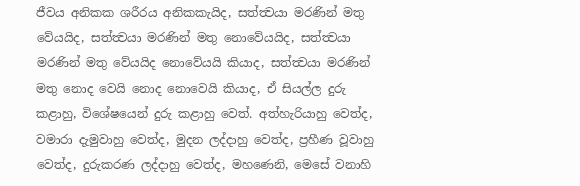ජීවය අනිකක ශරීරය අනිකකැයිද, සත්ත්‍වයා මරණින් මතු වේයයිද, සත්ත්‍වයා මරණින් මතු නොවේයයිද, සත්ත්‍වයා මරණින් මතු වේයයිද නොවේයයි කියාද, සත්ත්‍වයා මරණින් මතු නොද වෙයි නොද නොවෙයි කියාද, ඒ සියල්ල දුරු කළාහු, විශේෂයෙන් දුරු කළාහු වෙත්. අත්හැරියාහු වෙත්ද, වමාරා දැමුවාහු වෙත්ද, මුදන ලද්දාහු වෙත්ද, ප්‍රහීණ වූවාහු වෙත්ද, දුරුකරණ ලද්දාහු වෙත්ද, මහණෙනි, මෙසේ වනාහි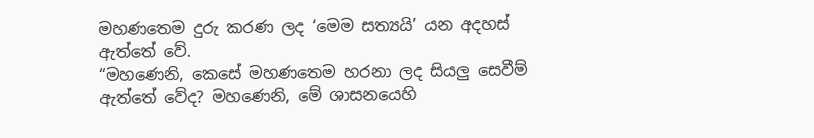මහණතෙම දුරු කරණ ලද ‘මෙම සත්‍යයි’ යන අදහස් ඇත්තේ වේ.
“මහණෙනි, කෙසේ මහණතෙම හරනා ලද සියලු සෙවීම් ඇත්තේ වේද? මහණෙනි, මේ ශාසනයෙහි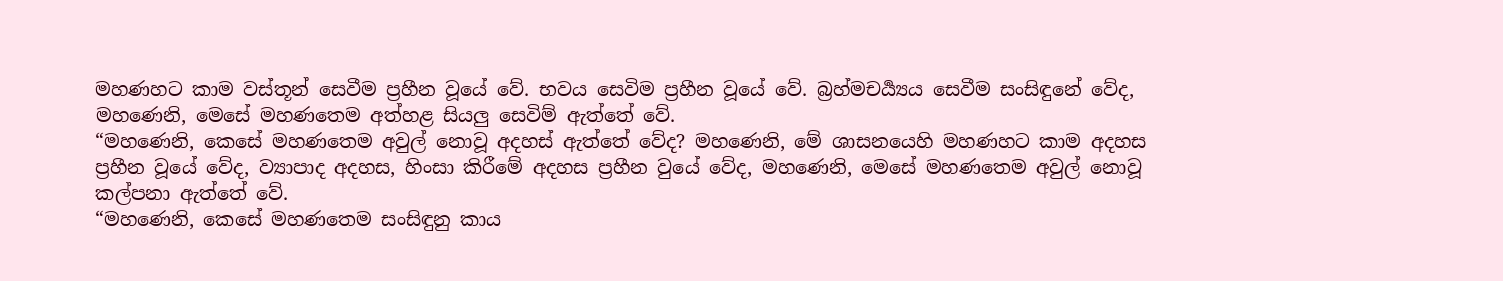මහණහට කාම වස්තූන් සෙවීම ප්‍රහීන වූයේ වේ. භවය සෙවිම ප්‍රහීන වූයේ වේ. බ්‍රහ්මචර්‍ය්‍යය සෙවීම සංසිඳුනේ වේද, මහණෙනි, මෙසේ මහණතෙම අත්හළ සියලු සෙවිම් ඇත්තේ වේ.
“මහණෙනි, කෙසේ මහණතෙම අවුල් නොවූ අදහස් ඇත්තේ වේද? මහණෙනි, මේ ශාසනයෙහි මහණහට කාම අදහස ප්‍රහීන වූයේ වේද, ව්‍යාපාද අදහස, හිංසා කිරීමේ අදහස ප්‍රහීන වුයේ වේද, මහණෙනි, මෙසේ මහණතෙම අවුල් නොවූ කල්පනා ඇත්තේ වේ.
“මහණෙනි, කෙසේ මහණතෙම සංසිඳුනු කාය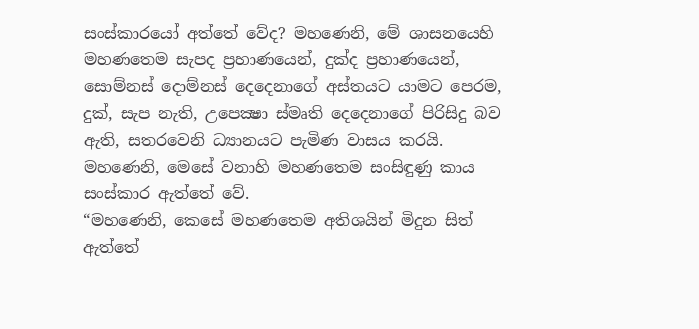සංස්කාරයෝ අත්තේ වේද? මහණෙනි, මේ ශාසනයෙහි මහණතෙම සැපද ප්‍රහාණයෙන්, දුක්ද ප්‍රහාණයෙන්, සොම්නස් දොම්නස් දෙදෙනාගේ අස්තයට යාමට පෙරම, දුක්, සැප නැති, උපෙක්‍ෂා ස්මෘති දෙදෙනාගේ පිරිසිදු බව ඇති, සතරවෙනි ධ්‍යානයට පැමිණ වාසය කරයි. මහණෙනි, මෙසේ වනාහි මහණතෙම සංසිඳුණු කාය සංස්කාර ඇත්තේ වේ.
“මහණෙනි, කෙසේ මහණතෙම අතිශයින් මිදුන සිත් ඇත්තේ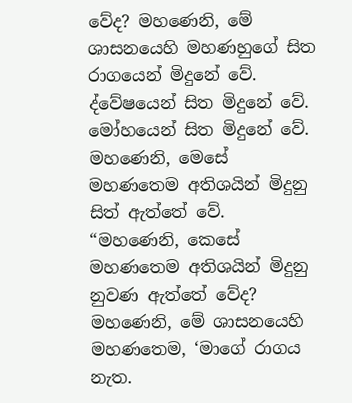වේද? මහණෙනි, මේ ශාසනයෙහි මහණහුගේ සිත රාගයෙන් මිදුනේ වේ. ද්වේෂයෙන් සිත මිදුනේ වේ. මෝහයෙන් සිත මිදුනේ වේ. මහණෙනි, මෙසේ මහණතෙම අතිශයින් මිදුනු සිත් ඇත්තේ වේ.
“මහණෙනි, කෙසේ මහණතෙම අතිශයින් මිදුනු නුවණ ඇත්තේ වේද? මහණෙනි, මේ ශාසනයෙහි මහණතෙම, ‘මාගේ රාගය නැත.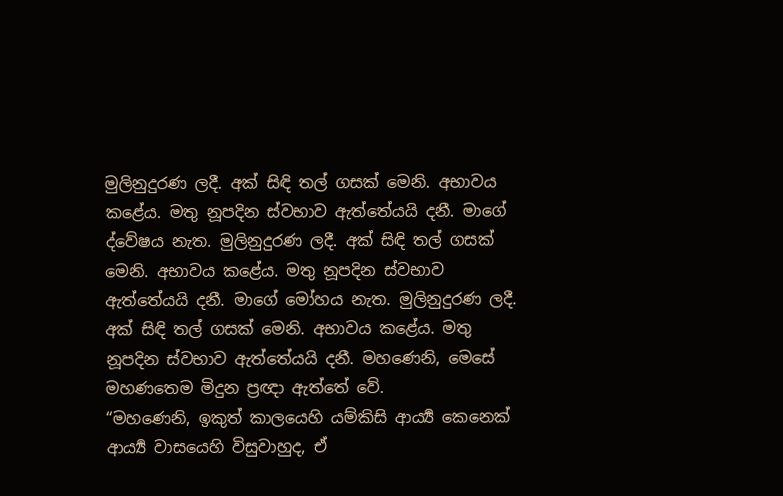මුලිනුදුරණ ලදී. අක් සිඳි තල් ගසක් මෙනි. අභාවය කළේය. මතු නූපදින ස්වභාව ඇත්තේයයි දනී. මාගේ ද්වේෂය නැත. මුලිනුදුරණ ලදී. අක් සිඳි තල් ගසක් මෙනි. අභාවය කළේය. මතු නූපදින ස්වභාව ඇත්තේයයි දනී. මාගේ මෝහය නැත. මුලිනුදුරණ ලදී. අක් සිඳි තල් ගසක් මෙනි. අභාවය කළේය. මතු නූපදින ස්වභාව ඇත්තේයයි දනී. මහණෙනි, මෙසේ මහණතෙම මිදුන ප්‍රඥා ඇත්තේ වේ.
“මහණෙනි, ඉකුත් කාලයෙහි යම්කිසි ආර්‍ය්‍ය කෙනෙක් ආර්‍ය්‍ය වාසයෙහි විසුවාහුද, ඒ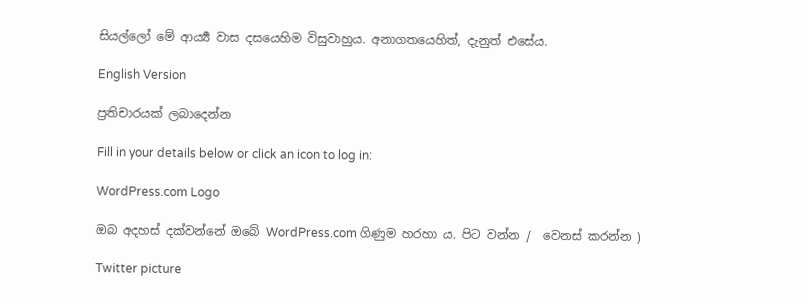සියල්ලෝ මේ ආර්‍ය්‍ය වාස දසයෙහිම විසුවාහුය. අනාගතයෙහිත්, දැනුත් එසේය.

English Version

ප්‍රතිචාරයක් ලබාදෙන්න

Fill in your details below or click an icon to log in:

WordPress.com Logo

ඔබ අදහස් දක්වන්නේ ඔබේ WordPress.com ගිණුම හරහා ය. පිට වන්න /  වෙනස් කරන්න )

Twitter picture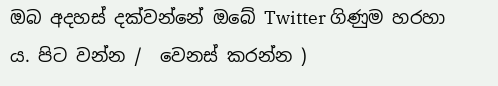ඔබ අදහස් දක්වන්නේ ඔබේ Twitter ගිණුම හරහා ය. පිට වන්න /  වෙනස් කරන්න )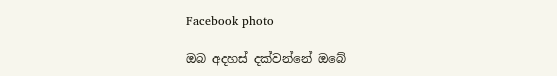Facebook photo

ඔබ අදහස් දක්වන්නේ ඔබේ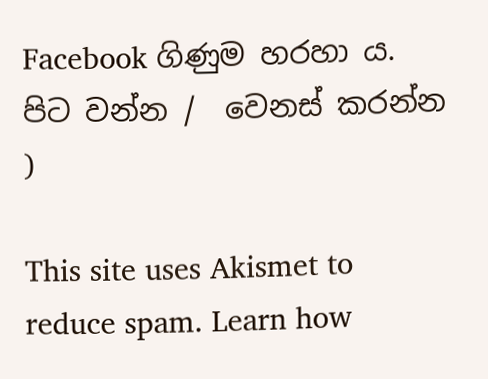Facebook ගිණුම හරහා ය. පිට වන්න /  වෙනස් කරන්න )

This site uses Akismet to reduce spam. Learn how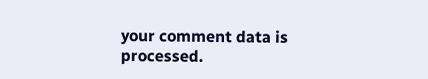your comment data is processed.